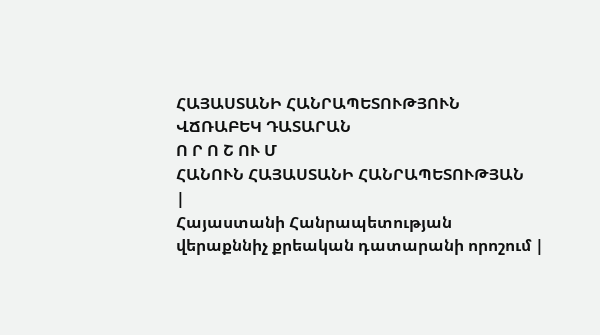ՀԱՅԱՍՏԱՆԻ ՀԱՆՐԱՊԵՏՈՒԹՅՈՒՆ
ՎՃՌԱԲԵԿ ԴԱՏԱՐԱՆ
Ո Ր Ո Շ ՈՒ Մ
ՀԱՆՈՒՆ ՀԱՅԱՍՏԱՆԻ ՀԱՆՐԱՊԵՏՈՒԹՅԱՆ
|
Հայաստանի Հանրապետության վերաքննիչ քրեական դատարանի որոշում |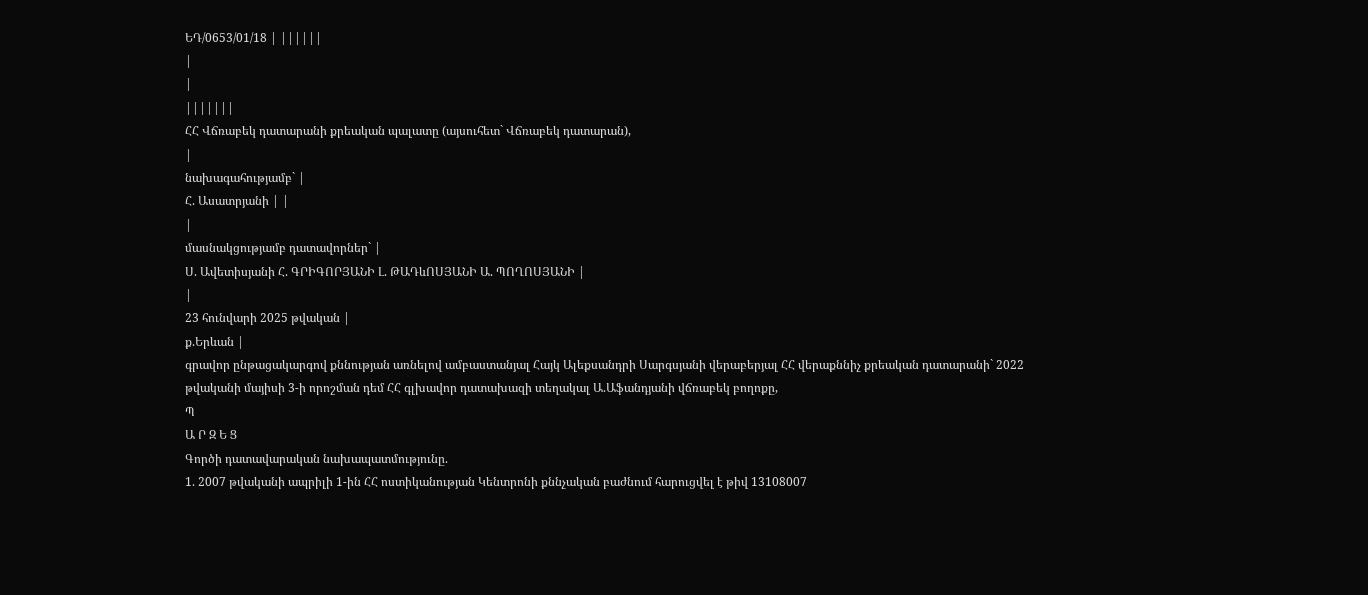ԵԴ/0653/01/18 | ||||||
|
|
|||||||
ՀՀ Վճռաբեկ դատարանի քրեական պալատը (այսուհետ` Վճռաբեկ դատարան),
|
նախագահությամբ` |
Հ. Ասատրյանի | |
|
մասնակցությամբ դատավորներ` |
Ս. Ավետիսյանի Հ. ԳՐԻԳՈՐՅԱՆԻ Լ. ԹԱԴևՈՍՅԱՆԻ Ա. ՊՈՂՈՍՅԱՆԻ |
|
23 հունվարի 2025 թվական |
ք.Երևան |
գրավոր ընթացակարգով քննության առնելով ամբաստանյալ Հայկ Ալեքսանդրի Սարգսյանի վերաբերյալ ՀՀ վերաքննիչ քրեական դատարանի` 2022 թվականի մայիսի 3-ի որոշման դեմ ՀՀ գլխավոր դատախազի տեղակալ Ա.Աֆանդյանի վճռաբեկ բողոքը,
Պ
Ա Ր Զ Ե Ց
Գործի դատավարական նախապատմությունը.
1. 2007 թվականի ապրիլի 1-ին ՀՀ ոստիկանության Կենտրոնի քննչական բաժնում հարուցվել է թիվ 13108007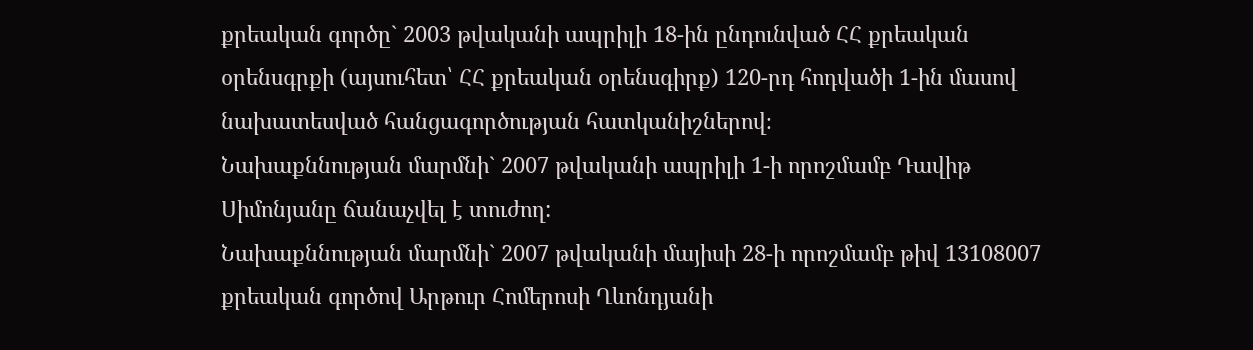քրեական գործը` 2003 թվականի ապրիլի 18-ին ընդունված ՀՀ քրեական օրենսգրքի (այսուհետ՝ ՀՀ քրեական օրենսգիրք) 120-րդ հոդվածի 1-ին մասով նախատեսված հանցագործության հատկանիշներով։
Նախաքննության մարմնի` 2007 թվականի ապրիլի 1-ի որոշմամբ Դավիթ Սիմոնյանը ճանաչվել է տուժող:
Նախաքննության մարմնի` 2007 թվականի մայիսի 28-ի որոշմամբ թիվ 13108007 քրեական գործով Արթուր Հոմերոսի Ղևոնդյանի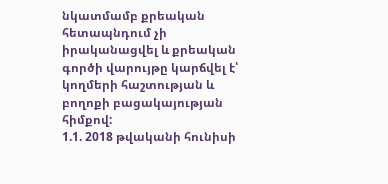նկատմամբ քրեական հետապնդում չի իրականացվել և քրեական գործի վարույթը կարճվել է՝ կողմերի հաշտության և բողոքի բացակայության հիմքով:
1.1. 2018 թվականի հունիսի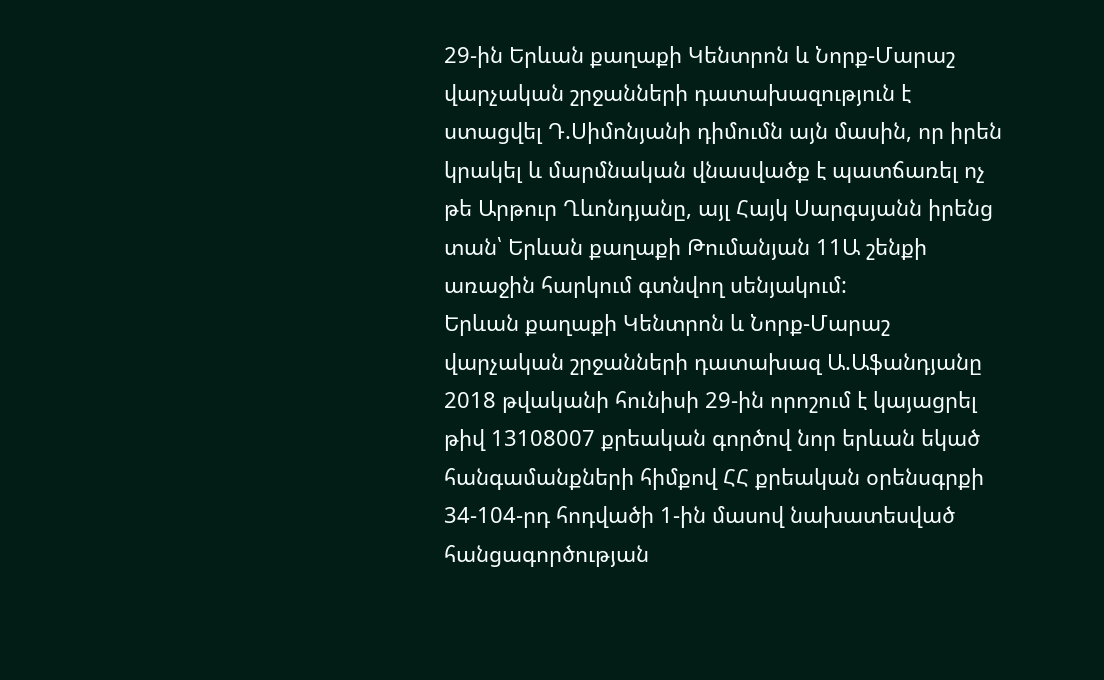29-ին Երևան քաղաքի Կենտրոն և Նորք-Մարաշ վարչական շրջանների դատախազություն է ստացվել Դ.Սիմոնյանի դիմումն այն մասին, որ իրեն կրակել և մարմնական վնասվածք է պատճառել ոչ թե Արթուր Ղևոնդյանը, այլ Հայկ Սարգսյանն իրենց տան՝ Երևան քաղաքի Թումանյան 11Ա շենքի առաջին հարկում գտնվող սենյակում:
Երևան քաղաքի Կենտրոն և Նորք-Մարաշ վարչական շրջանների դատախազ Ա.Աֆանդյանը 2018 թվականի հունիսի 29-ին որոշում է կայացրել թիվ 13108007 քրեական գործով նոր երևան եկած հանգամանքների հիմքով ՀՀ քրեական օրենսգրքի 34-104-րդ հոդվածի 1-ին մասով նախատեսված հանցագործության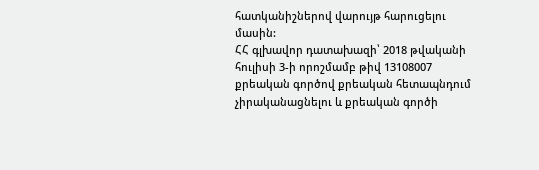հատկանիշներով վարույթ հարուցելու մասին:
ՀՀ գլխավոր դատախազի՝ 2018 թվականի հուլիսի 3-ի որոշմամբ թիվ 13108007 քրեական գործով քրեական հետապնդում չիրականացնելու և քրեական գործի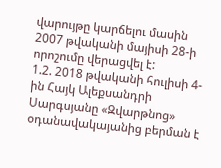վարույթը կարճելու մասին 2007 թվականի մայիսի 28-ի որոշումը վերացվել է:
1.2. 2018 թվականի հուլիսի 4-ին Հայկ Ալեքսանդրի Սարգսյանը «Զվարթնոց» օդանավակայանից բերման է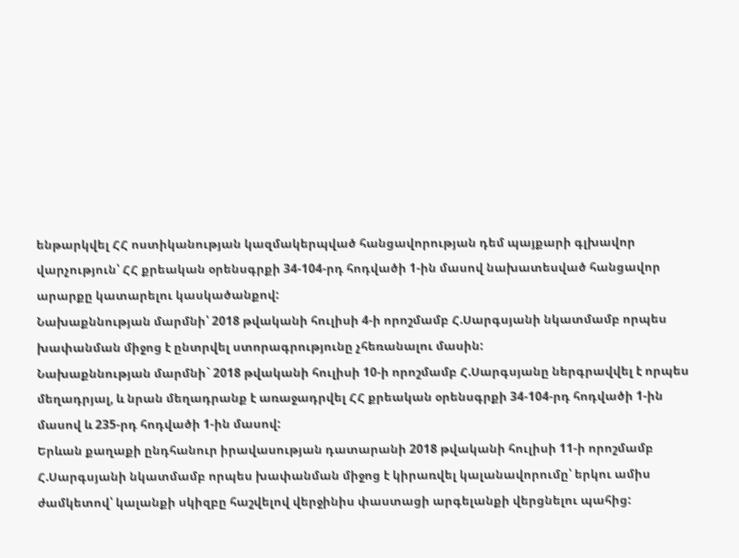ենթարկվել ՀՀ ոստիկանության կազմակերպված հանցավորության դեմ պայքարի գլխավոր վարչություն՝ ՀՀ քրեական օրենսգրքի 34-104-րդ հոդվածի 1-ին մասով նախատեսված հանցավոր արարքը կատարելու կասկածանքով:
Նախաքննության մարմնի՝ 2018 թվականի հուլիսի 4-ի որոշմամբ Հ.Սարգսյանի նկատմամբ որպես խափանման միջոց է ընտրվել ստորագրությունը չհեռանալու մասին:
Նախաքննության մարմնի` 2018 թվականի հուլիսի 10-ի որոշմամբ Հ.Սարգսյանը ներգրավվել է որպես մեղադրյալ, և նրան մեղադրանք է առաջադրվել ՀՀ քրեական օրենսգրքի 34-104-րդ հոդվածի 1-ին մասով և 235-րդ հոդվածի 1-ին մասով:
Երևան քաղաքի ընդհանուր իրավասության դատարանի 2018 թվականի հուլիսի 11-ի որոշմամբ Հ.Սարգսյանի նկատմամբ որպես խափանման միջոց է կիրառվել կալանավորումը՝ երկու ամիս ժամկետով՝ կալանքի սկիզբը հաշվելով վերջինիս փաստացի արգելանքի վերցնելու պահից: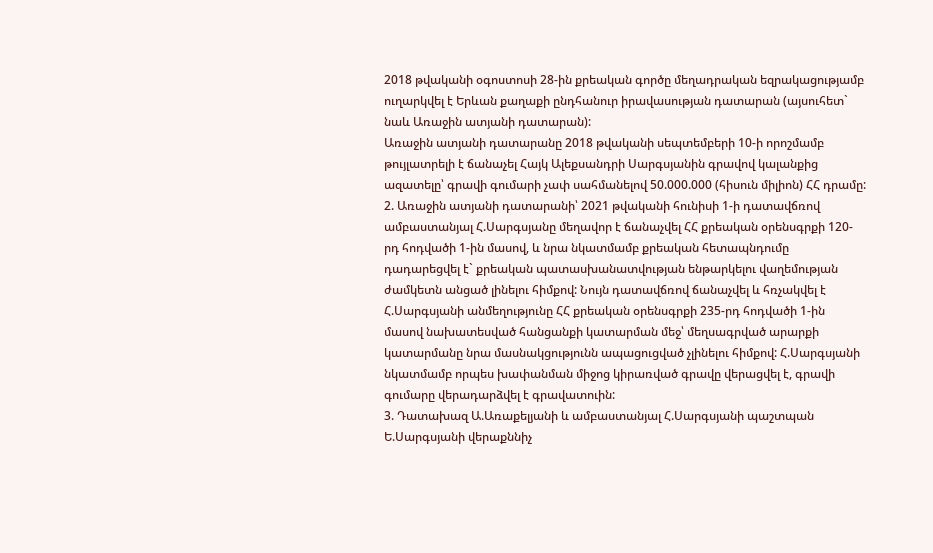2018 թվականի օգոստոսի 28-ին քրեական գործը մեղադրական եզրակացությամբ ուղարկվել է Երևան քաղաքի ընդհանուր իրավասության դատարան (այսուհետ` նաև Առաջին ատյանի դատարան):
Առաջին ատյանի դատարանը 2018 թվականի սեպտեմբերի 10-ի որոշմամբ թույլատրելի է ճանաչել Հայկ Ալեքսանդրի Սարգսյանին գրավով կալանքից ազատելը՝ գրավի գումարի չափ սահմանելով 50.000.000 (հիսուն միլիոն) ՀՀ դրամը:
2. Առաջին ատյանի դատարանի՝ 2021 թվականի հունիսի 1-ի դատավճռով ամբաստանյալ Հ.Սարգսյանը մեղավոր է ճանաչվել ՀՀ քրեական օրենսգրքի 120-րդ հոդվածի 1-ին մասով, և նրա նկատմամբ քրեական հետապնդումը դադարեցվել է` քրեական պատասխանատվության ենթարկելու վաղեմության ժամկետն անցած լինելու հիմքով: Նույն դատավճռով ճանաչվել և հռչակվել է Հ.Սարգսյանի անմեղությունը ՀՀ քրեական օրենսգրքի 235-րդ հոդվածի 1-ին մասով նախատեսված հանցանքի կատարման մեջ՝ մեղսագրված արարքի կատարմանը նրա մասնակցությունն ապացուցված չլինելու հիմքով: Հ.Սարգսյանի նկատմամբ որպես խափանման միջոց կիրառված գրավը վերացվել է, գրավի գումարը վերադարձվել է գրավատուին:
3. Դատախազ Ա.Առաքելյանի և ամբաստանյալ Հ.Սարգսյանի պաշտպան Ե.Սարգսյանի վերաքննիչ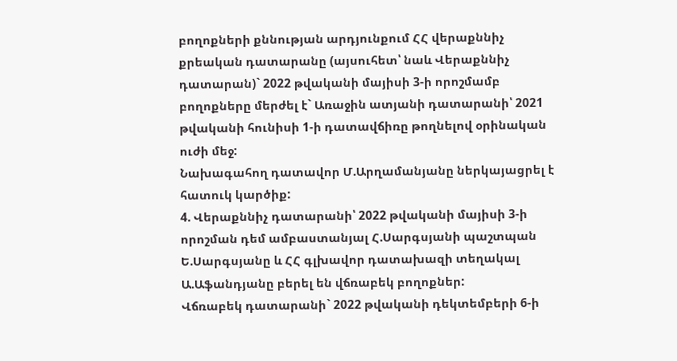բողոքների քննության արդյունքում ՀՀ վերաքննիչ քրեական դատարանը (այսուհետ՝ նաև Վերաքննիչ դատարան)` 2022 թվականի մայիսի 3-ի որոշմամբ բողոքները մերժել է` Առաջին ատյանի դատարանի՝ 2021 թվականի հունիսի 1-ի դատավճիռը թողնելով օրինական ուժի մեջ:
Նախագահող դատավոր Մ.Արղամանյանը ներկայացրել է հատուկ կարծիք:
4. Վերաքննիչ դատարանի՝ 2022 թվականի մայիսի 3-ի որոշման դեմ ամբաստանյալ Հ.Սարգսյանի պաշտպան Ե.Սարգսյանը և ՀՀ գլխավոր դատախազի տեղակալ Ա.Աֆանդյանը բերել են վճռաբեկ բողոքներ:
Վճռաբեկ դատարանի` 2022 թվականի դեկտեմբերի 6-ի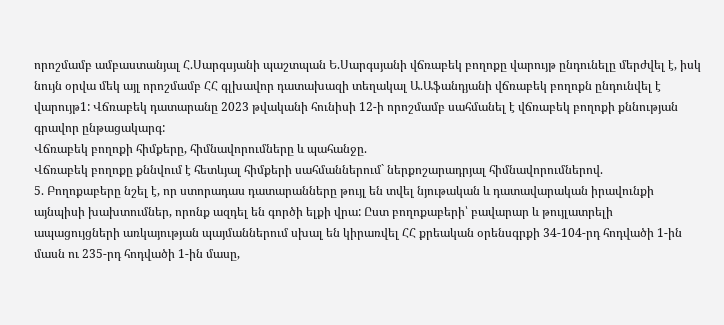որոշմամբ ամբաստանյալ Հ.Սարգսյանի պաշտպան Ե.Սարգսյանի վճռաբեկ բողոքը վարույթ ընդունելը մերժվել է, իսկ նույն օրվա մեկ այլ որոշմամբ ՀՀ գլխավոր դատախազի տեղակալ Ա.Աֆանդյանի վճռաբեկ բողոքն ընդունվել է վարույթ1: Վճռաբեկ դատարանը 2023 թվականի հունիսի 12-ի որոշմամբ սահմանել է վճռաբեկ բողոքի քննության գրավոր ընթացակարգ:
Վճռաբեկ բողոքի հիմքերը, հիմնավորումները և պահանջը.
Վճռաբեկ բողոքը քննվում է հետևյալ հիմքերի սահմաններում` ներքոշարադրյալ հիմնավորումներով.
5. Բողոքաբերը նշել է, որ ստորադաս դատարանները թույլ են տվել նյութական և դատավարական իրավունքի այնպիսի խախտումներ, որոնք ազդել են գործի ելքի վրա: Ըստ բողոքաբերի՝ բավարար և թույլատրելի ապացույցների առկայության պայմաններում սխալ են կիրառվել ՀՀ քրեական օրենսգրքի 34-104-րդ հոդվածի 1-ին մասն ու 235-րդ հոդվածի 1-ին մասը,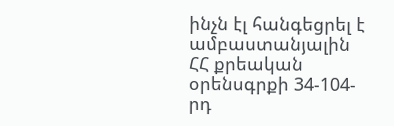ինչն էլ հանգեցրել է ամբաստանյալին ՀՀ քրեական օրենսգրքի 34-104-րդ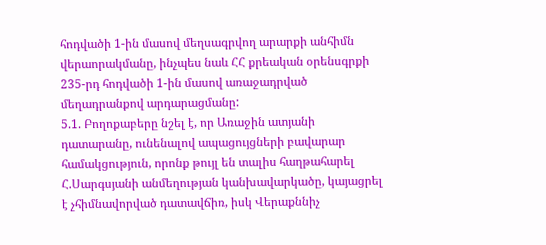հոդվածի 1-ին մասով մեղսագրվող արարքի անհիմն վերաորակմանը, ինչպես նաև ՀՀ քրեական օրենսգրքի 235-րդ հոդվածի 1-ին մասով առաջադրված մեղադրանքով արդարացմանը:
5.1. Բողոքաբերը նշել է, որ Առաջին ատյանի դատարանը, ունենալով ապացույցների բավարար համակցություն, որոնք թույլ են տալիս հաղթահարել Հ.Սարգսյանի անմեղության կանխավարկածը, կայացրել է չհիմնավորված դատավճիռ, իսկ Վերաքննիչ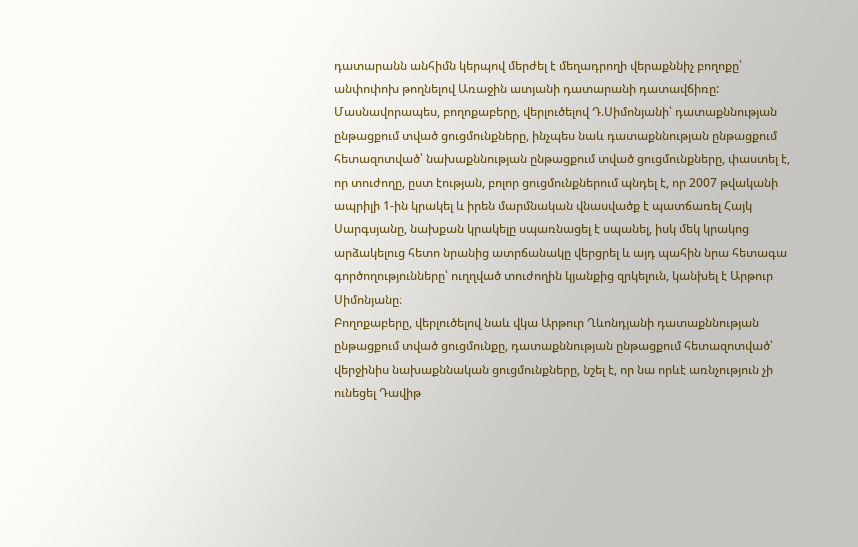դատարանն անհիմն կերպով մերժել է մեղադրողի վերաքննիչ բողոքը՝ անփոփոխ թողնելով Առաջին ատյանի դատարանի դատավճիռը: Մասնավորապես, բողոքաբերը, վերլուծելով Դ.Սիմոնյանի՝ դատաքննության ընթացքում տված ցուցմունքները, ինչպես նաև դատաքննության ընթացքում հետազոտված՝ նախաքննության ընթացքում տված ցուցմունքները, փաստել է, որ տուժողը, ըստ էության, բոլոր ցուցմունքներում պնդել է, որ 2007 թվականի ապրիլի 1-ին կրակել և իրեն մարմնական վնասվածք է պատճառել Հայկ Սարգսյանը, նախքան կրակելը սպառնացել է սպանել, իսկ մեկ կրակոց արձակելուց հետո նրանից ատրճանակը վերցրել և այդ պահին նրա հետագա գործողությունները՝ ուղղված տուժողին կյանքից զրկելուն, կանխել է Արթուր Սիմոնյանը։
Բողոքաբերը, վերլուծելով նաև վկա Արթուր Ղևոնդյանի դատաքննության ընթացքում տված ցուցմունքը, դատաքննության ընթացքում հետազոտված՝ վերջինիս նախաքննական ցուցմունքները, նշել է, որ նա որևէ առնչություն չի ունեցել Դավիթ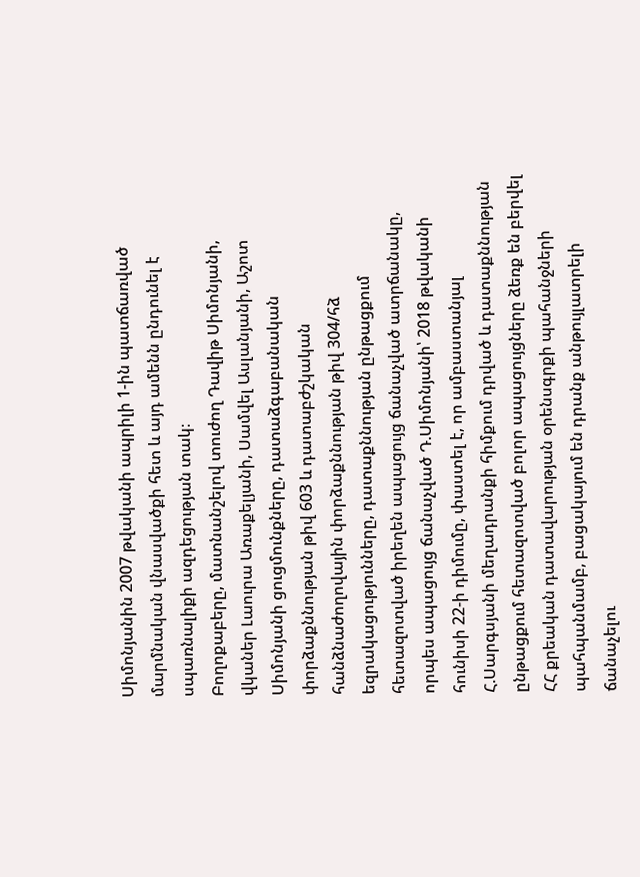Սիմոնյանին 2007 թվականի ապրիլի 1-ին պատճառված մարմնական վնասվածքի հետ և այդ ամենն ընդունել է սպառնալիքի ազդեցության տակ։
Բողոքաբերը, մատնանշելով տուժող Դավիթ Սիմոնյանի, վկաներ Լաուրա Առաքելյանի, Սամվել Ասլանյանի, Աշոտ Սիմոնյանի ցուցմունքները, դատաձգաբանական փորձաքննության թիվ 603 և դատաբժշկական հանձնաժողովային փորձաքննության թիվ 304/հձ եզրակացությունները, դատաքննության ընթացքում հետազոտված իրեղեն ապացույց ճանաչված ատրճանակը, որպես ապացույց ճանաչված Դ.Սիմոնյանի՝ 2018 թվականի հունիսի 22-ի դիմումը, փաստել է, որ ամբաստանյալ Հ.Սարգսյանի մեղադրանքի հիմքում դրված և դատաքննության ընթացքում հետազոտված բոլոր ապացույցները ձեռք են բերվել ՀՀ քրեական դատավարության օրենսգրքի պահանջների պահպանմամբ, բացակայում են դրանք անթույլատրելի ճանաչելու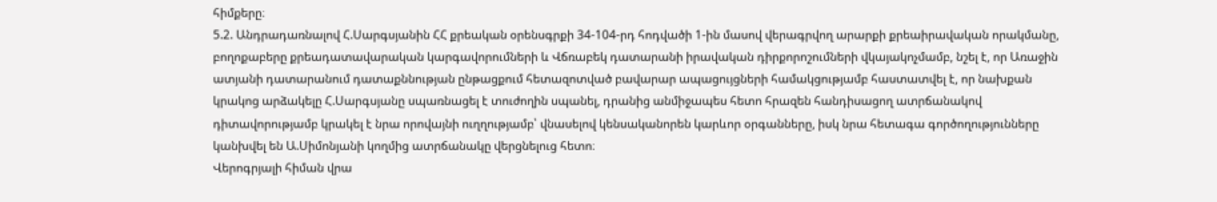հիմքերը։
5.2. Անդրադառնալով Հ.Սարգսյանին ՀՀ քրեական օրենսգրքի 34-104-րդ հոդվածի 1-ին մասով վերագրվող արարքի քրեաիրավական որակմանը, բողոքաբերը քրեադատավարական կարգավորումների և Վճռաբեկ դատարանի իրավական դիրքորոշումների վկայակոչմամբ, նշել է, որ Առաջին ատյանի դատարանում դատաքննության ընթացքում հետազոտված բավարար ապացույցների համակցությամբ հաստատվել է, որ նախքան կրակոց արձակելը Հ.Սարգսյանը սպառնացել է տուժողին սպանել, դրանից անմիջապես հետո հրազեն հանդիսացող ատրճանակով դիտավորությամբ կրակել է նրա որովայնի ուղղությամբ՝ վնասելով կենսականորեն կարևոր օրգանները, իսկ նրա հետագա գործողությունները կանխվել են Ա.Սիմոնյանի կողմից ատրճանակը վերցնելուց հետո։
Վերոգրյալի հիման վրա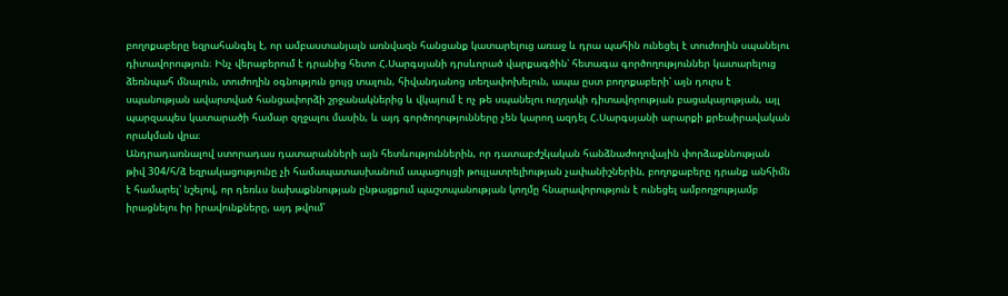բողոքաբերը եզրահանգել է, որ ամբաստանյալն առնվազն հանցանք կատարելուց առաջ և դրա պահին ունեցել է տուժողին սպանելու դիտավորություն։ Ինչ վերաբերում է դրանից հետո Հ.Սարգսյանի դրսևորած վարքագծին՝ հետագա գործողություններ կատարելուց ձեռնպահ մնալուն, տուժողին օգնություն ցույց տալուն, հիվանդանոց տեղափոխելուն, ապա ըստ բողոքաբերի՝ այն դուրս է սպանության ավարտված հանցափորձի շրջանակներից և վկայում է ոչ թե սպանելու ուղղակի դիտավորության բացակայության, այլ պարզապես կատարածի համար զղջալու մասին, և այդ գործողությունները չեն կարող ազդել Հ.Սարգսյանի արարքի քրեաիրավական որակման վրա։
Անդրադառնալով ստորադաս դատարանների այն հետևություններին, որ դատաբժշկական հանձնաժողովային փորձաքննության թիվ 304/հ/ձ եզրակացությունը չի համապատասխանում ապացույցի թույլատրելիության չափանիշներին, բողոքաբերը դրանք անհիմն է համարել՝ նշելով, որ դեռևս նախաքննության ընթացքում պաշտպանության կողմը հնարավորություն է ունեցել ամբողջությամբ իրացնելու իր իրավունքները, այդ թվում՝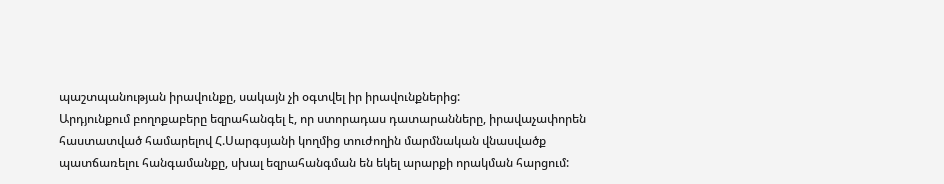պաշտպանության իրավունքը, սակայն չի օգտվել իր իրավունքներից:
Արդյունքում բողոքաբերը եզրահանգել է, որ ստորադաս դատարանները, իրավաչափորեն հաստատված համարելով Հ.Սարգսյանի կողմից տուժողին մարմնական վնասվածք պատճառելու հանգամանքը, սխալ եզրահանգման են եկել արարքի որակման հարցում: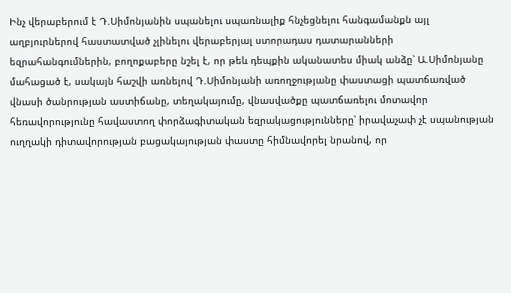Ինչ վերաբերում է Դ.Սիմոնյանին սպանելու սպառնալիք հնչեցնելու հանգամանքն այլ աղբյուրներով հաստատված չլինելու վերաբերյալ ստորադաս դատարանների եզրահանգումներին, բողոքաբերը նշել է, որ թեև դեպքին ականատես միակ անձը՝ Ա.Սիմոնյանը մահացած է, սակայն հաշվի առնելով Դ.Սիմոնյանի առողջությանը փաստացի պատճառված վնասի ծանրության աստիճանը, տեղակայումը, վնասվածքը պատճառելու մոտավոր հեռավորությունը հավաստող փորձագիտական եզրակացությունները՝ իրավաչափ չէ սպանության ուղղակի դիտավորության բացակայության փաստը հիմնավորել նրանով, որ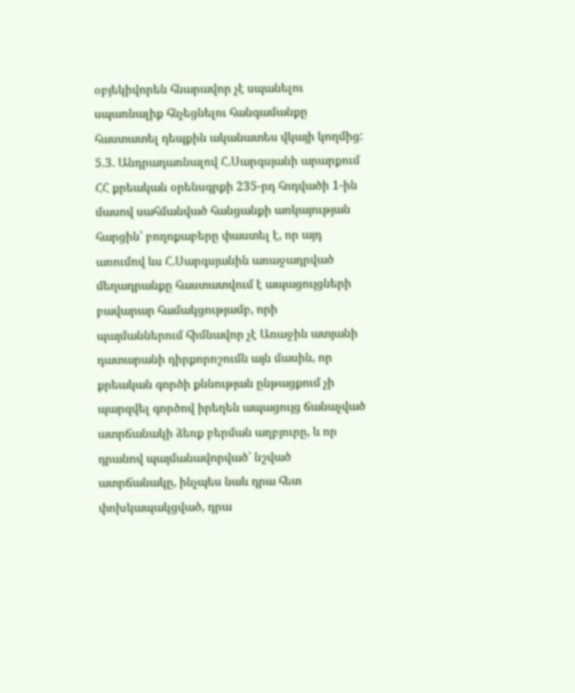օբյեկիվորեն հնարավոր չէ սպանելու սպառնալիք հնչեցնելու հանգամանքը հաստատել դեպքին ականատես վկայի կողմից:
5.3. Անդրադառնալով Հ.Սարգսյանի արարքում ՀՀ քրեական օրենսգրքի 235-րդ հոդվածի 1-ին մասով սահմանված հանցանքի առկայության հարցին՝ բողոքաբերը փաստել է, որ այդ առումով ևս Հ.Սարգսյանին առաջադրված մեղադրանքը հաստատվում է ապացույցների բավարար համակցությամբ, որի պայմաններում հիմնավոր չէ Առաջին ատյանի դատարանի դիրքորոշումն այն մասին, որ քրեական գործի քննության ընթացքում չի պարզվել գործով իրեղեն ապացույց ճանաչված ատրճանակի ձեռք բերման աղբյուրը, և որ դրանով պայմանավորված՝ նշված ատրճանակը, ինչպես նաև դրա հետ փոխկապակցված, դրա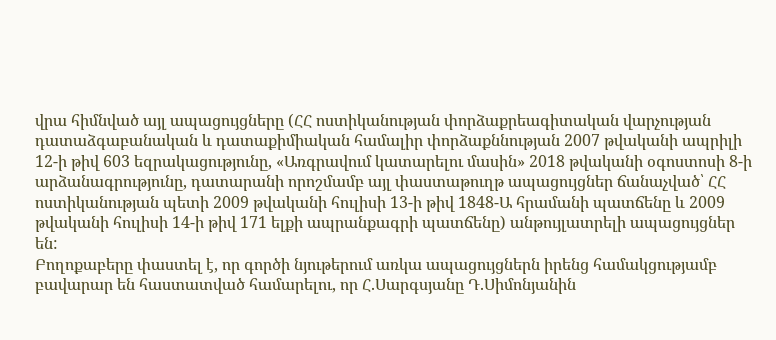վրա հիմնված այլ ապացույցները (ՀՀ ոստիկանության փորձաքրեագիտական վարչության դատաձգաբանական և դատաքիմիական համալիր փորձաքննության 2007 թվականի ապրիլի 12-ի թիվ 603 եզրակացությունը, «Առգրավում կատարելու մասին» 2018 թվականի օգոստոսի 8-ի արձանագրությունը, դատարանի որոշմամբ այլ փաստաթուղթ ապացույցներ ճանաչված՝ ՀՀ ոստիկանության պետի 2009 թվականի հուլիսի 13-ի թիվ 1848-Ա հրամանի պատճենը և 2009 թվականի հուլիսի 14-ի թիվ 171 ելքի ապրանքագրի պատճենը) անթույլատրելի ապացույցներ են:
Բողոքաբերը փաստել է, որ գործի նյութերում առկա ապացույցներն իրենց համակցությամբ բավարար են հաստատված համարելու, որ Հ.Սարգսյանը Դ.Սիմոնյանին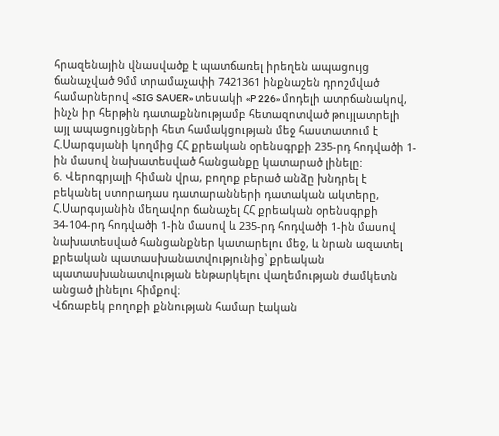հրազենային վնասվածք է պատճառել իրեղեն ապացույց ճանաչված 9մմ տրամաչափի 7421361 ինքնաշեն դրոշմված համարներով «SIG SAUER» տեսակի «P 226» մոդելի ատրճանակով, ինչն իր հերթին դատաքննությամբ հետազոտված թույլատրելի այլ ապացույցների հետ համակցության մեջ հաստատում է Հ.Սարգսյանի կողմից ՀՀ քրեական օրենսգրքի 235-րդ հոդվածի 1-ին մասով նախատեսված հանցանքը կատարած լինելը:
6. Վերոգրյալի հիման վրա, բողոք բերած անձը խնդրել է բեկանել ստորադաս դատարանների դատական ակտերը, Հ.Սարգսյանին մեղավոր ճանաչել ՀՀ քրեական օրենսգրքի 34-104-րդ հոդվածի 1-ին մասով և 235-րդ հոդվածի 1-ին մասով նախատեսված հանցանքներ կատարելու մեջ, և նրան ազատել քրեական պատասխանատվությունից՝ քրեական պատասխանատվության ենթարկելու վաղեմության ժամկետն անցած լինելու հիմքով։
Վճռաբեկ բողոքի քննության համար էական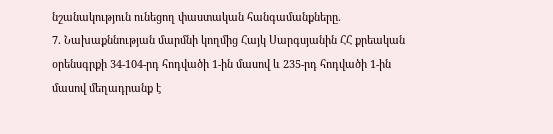նշանակություն ունեցող փաստական հանգամանքները.
7. Նախաքննության մարմնի կողմից Հայկ Սարգսյանին ՀՀ քրեական օրենսգրքի 34-104-րդ հոդվածի 1-ին մասով և 235-րդ հոդվածի 1-ին մասով մեղադրանք է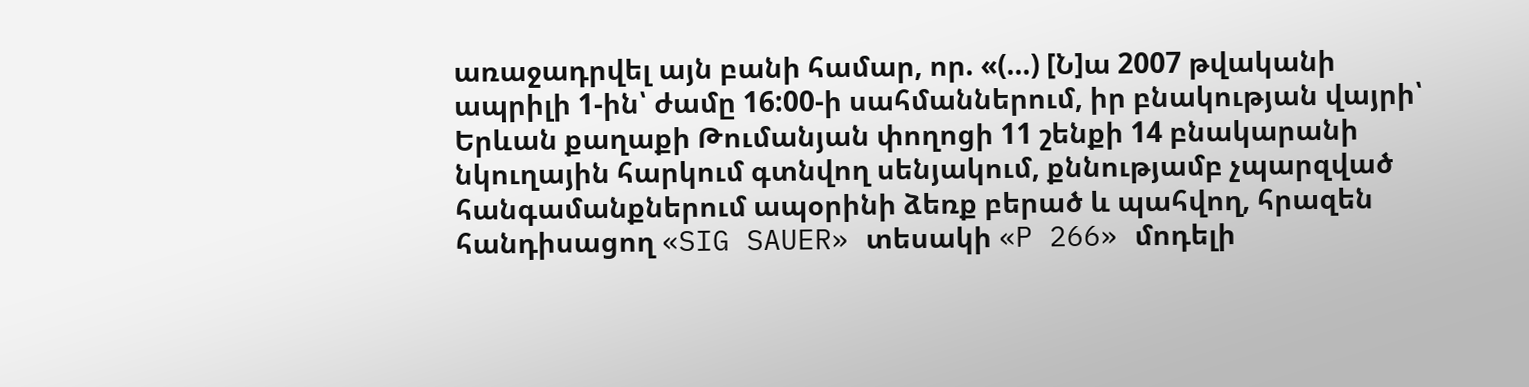առաջադրվել այն բանի համար, որ. «(…) [Ն]ա 2007 թվականի ապրիլի 1-ին՝ ժամը 16:00-ի սահմաններում, իր բնակության վայրի՝ Երևան քաղաքի Թումանյան փողոցի 11 շենքի 14 բնակարանի նկուղային հարկում գտնվող սենյակում, քննությամբ չպարզված հանգամանքներում ապօրինի ձեռք բերած և պահվող, հրազեն հանդիսացող «SIG SAUER» տեսակի «P 266» մոդելի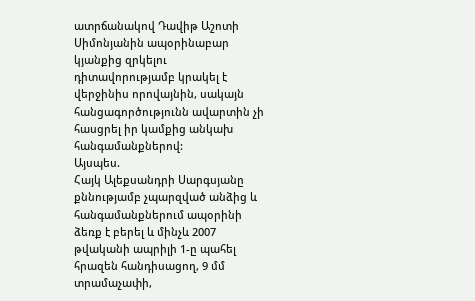ատրճանակով Դավիթ Աշոտի Սիմոնյանին ապօրինաբար կյանքից զրկելու դիտավորությամբ կրակել է վերջինիս որովայնին, սակայն հանցագործությունն ավարտին չի հասցրել իր կամքից անկախ հանգամանքներով:
Այսպես.
Հայկ Ալեքսանդրի Սարգսյանը քննությամբ չպարզված անձից և հանգամանքներում ապօրինի ձեռք է բերել և մինչև 2007 թվականի ապրիլի 1-ը պահել հրազեն հանդիսացող, 9 մմ տրամաչափի,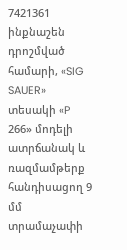7421361 ինքնաշեն դրոշմված համարի, «SIG SAUER» տեսակի «P 266» մոդելի ատրճանակ և ռազմամթերք հանդիսացող 9 մմ տրամաչափի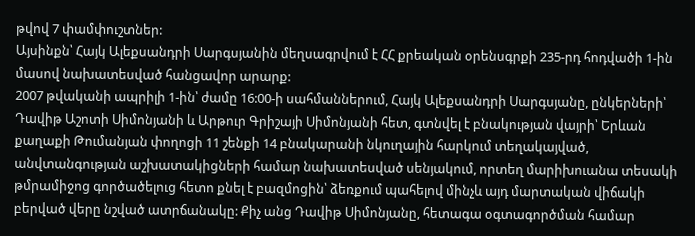թվով 7 փամփուշտներ:
Այսինքն՝ Հայկ Ալեքսանդրի Սարգսյանին մեղսագրվում է ՀՀ քրեական օրենսգրքի 235-րդ հոդվածի 1-ին մասով նախատեսված հանցավոր արարք:
2007 թվականի ապրիլի 1-ին՝ ժամը 16:00-ի սահմաններում, Հայկ Ալեքսանդրի Սարգսյանը, ընկերների՝ Դավիթ Աշոտի Սիմոնյանի և Արթուր Գրիշայի Սիմոնյանի հետ, գտնվել է բնակության վայրի՝ Երևան քաղաքի Թումանյան փողոցի 11 շենքի 14 բնակարանի նկուղային հարկում տեղակայված, անվտանգության աշխատակիցների համար նախատեսված սենյակում, որտեղ մարիխուանա տեսակի թմրամիջոց գործածելուց հետո քնել է բազմոցին՝ ձեռքում պահելով մինչև այդ մարտական վիճակի բերված վերը նշված ատրճանակը: Քիչ անց Դավիթ Սիմոնյանը, հետագա օգտագործման համար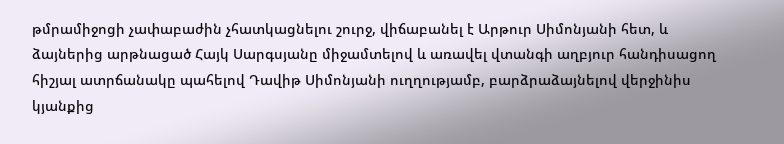թմրամիջոցի չափաբաժին չհատկացնելու շուրջ, վիճաբանել է Արթուր Սիմոնյանի հետ, և ձայներից արթնացած Հայկ Սարգսյանը միջամտելով և առավել վտանգի աղբյուր հանդիսացող հիշյալ ատրճանակը պահելով Դավիթ Սիմոնյանի ուղղությամբ, բարձրաձայնելով վերջինիս կյանքից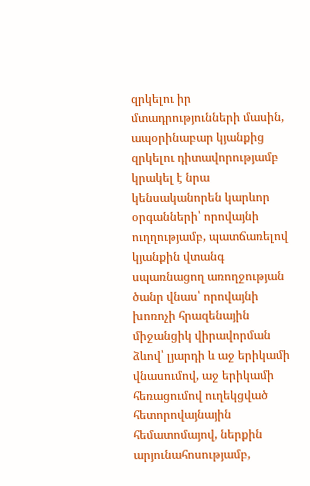զրկելու իր մտադրությունների մասին, ապօրինաբար կյանքից զրկելու դիտավորությամբ կրակել է նրա կենսականորեն կարևոր օրգանների՝ որովայնի ուղղությամբ, պատճառելով կյանքին վտանգ սպառնացող առողջության ծանր վնաս՝ որովայնի խոռոչի հրազենային միջանցիկ վիրավորման ձևով՝ լյարդի և աջ երիկամի վնասումով, աջ երիկամի հեռացումով ուղեկցված հետորովայնային հեմատոմայով, ներքին արյունահոսությամբ,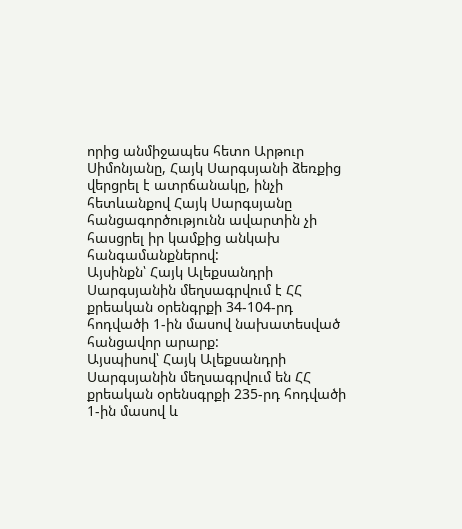որից անմիջապես հետո Արթուր Սիմոնյանը, Հայկ Սարգսյանի ձեռքից վերցրել է ատրճանակը, ինչի հետևանքով Հայկ Սարգսյանը հանցագործությունն ավարտին չի հասցրել իր կամքից անկախ հանգամանքներով:
Այսինքն՝ Հայկ Ալեքսանդրի Սարգսյանին մեղսագրվում է ՀՀ քրեական օրենգրքի 34-104-րդ հոդվածի 1-ին մասով նախատեսված հանցավոր արարք:
Այսպիսով՝ Հայկ Ալեքսանդրի Սարգսյանին մեղսագրվում են ՀՀ քրեական օրենսգրքի 235-րդ հոդվածի 1-ին մասով և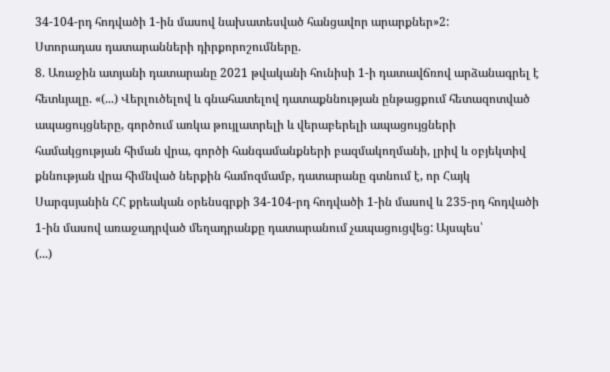34-104-րդ հոդվածի 1-ին մասով նախատեսված հանցավոր արարքներ»2:
Ստորադաս դատարանների դիրքորոշումները.
8. Առաջին ատյանի դատարանը 2021 թվականի հունիսի 1-ի դատավճռով արձանագրել է հետևյալը. «(...) Վերլուծելով և գնահատելով դատաքննության ընթացքում հետազոտված ապացույցները, գործում առկա թույլատրելի և վերաբերելի ապացույցների համակցության հիման վրա, գործի հանգամանքների բազմակողմանի, լրիվ և օբյեկտիվ քննության վրա հիմնված ներքին համոզմամբ, դատարանը գտնում է, որ Հայկ Սարգսյանին ՀՀ քրեական օրենսգրքի 34-104-րդ հոդվածի 1-ին մասով և 235-րդ հոդվածի 1-ին մասով առաջադրված մեղադրանքը դատարանում չապացուցվեց: Այսպես՝
(...)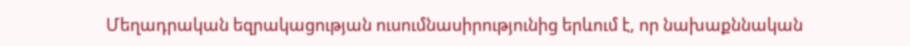Մեղադրական եզրակացության ուսումնասիրությունից երևում է, որ նախաքննական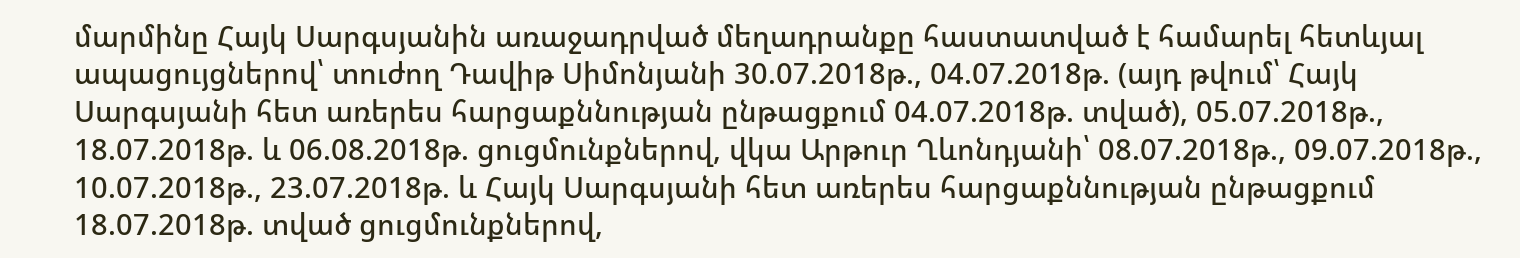մարմինը Հայկ Սարգսյանին առաջադրված մեղադրանքը հաստատված է համարել հետևյալ ապացույցներով՝ տուժող Դավիթ Սիմոնյանի 30.07.2018թ., 04.07.2018թ. (այդ թվում՝ Հայկ Սարգսյանի հետ առերես հարցաքննության ընթացքում 04.07.2018թ. տված), 05.07.2018թ., 18.07.2018թ. և 06.08.2018թ. ցուցմունքներով, վկա Արթուր Ղևոնդյանի՝ 08.07.2018թ., 09.07.2018թ., 10.07.2018թ., 23.07.2018թ. և Հայկ Սարգսյանի հետ առերես հարցաքննության ընթացքում 18.07.2018թ. տված ցուցմունքներով,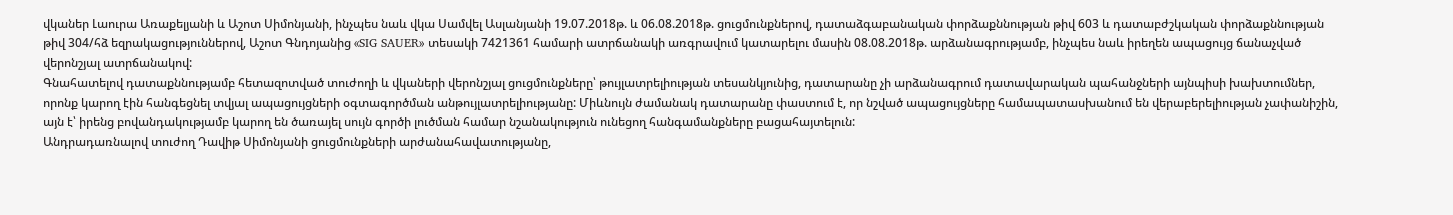վկաներ Լաուրա Առաքելյանի և Աշոտ Սիմոնյանի, ինչպես նաև վկա Սամվել Ասլանյանի 19.07.2018թ. և 06.08.2018թ. ցուցմունքներով, դատաձգաբանական փորձաքննության թիվ 603 և դատաբժշկական փորձաքննության թիվ 304/հձ եզրակացություններով, Աշոտ Գնդոյանից «SIG SAUER» տեսակի 7421361 համարի ատրճանակի առգրավում կատարելու մասին 08.08.2018թ. արձանագրությամբ, ինչպես նաև իրեղեն ապացույց ճանաչված վերոնշյալ ատրճանակով:
Գնահատելով դատաքննությամբ հետազոտված տուժողի և վկաների վերոնշյալ ցուցմունքները՝ թույլատրելիության տեսանկյունից, դատարանը չի արձանագրում դատավարական պահանջների այնպիսի խախտումներ, որոնք կարող էին հանգեցնել տվյալ ապացույցների օգտագործման անթույլատրելիությանը: Միևնույն ժամանակ դատարանը փաստում է, որ նշված ապացույցները համապատասխանում են վերաբերելիության չափանիշին, այն է՝ իրենց բովանդակությամբ կարող են ծառայել սույն գործի լուծման համար նշանակություն ունեցող հանգամանքները բացահայտելուն:
Անդրադառնալով տուժող Դավիթ Սիմոնյանի ցուցմունքների արժանահավատությանը,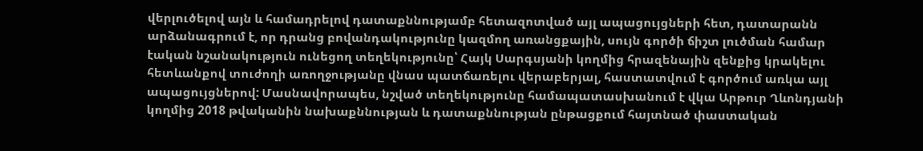վերլուծելով այն և համադրելով դատաքննությամբ հետազոտված այլ ապացույցների հետ, դատարանն արձանագրում է, որ դրանց բովանդակությունը կազմող առանցքային, սույն գործի ճիշտ լուծման համար էական նշանակություն ունեցող տեղեկությունը՝ Հայկ Սարգսյանի կողմից հրազենային զենքից կրակելու հետևանքով տուժողի առողջությանը վնաս պատճառելու վերաբերյալ, հաստատվում է գործում առկա այլ ապացույցներով: Մասնավորապես, նշված տեղեկությունը համապատասխանում է վկա Արթուր Ղևոնդյանի կողմից 2018 թվականին նախաքննության և դատաքննության ընթացքում հայտնած փաստական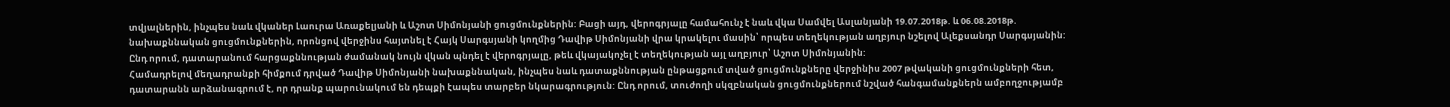տվյալներին, ինչպես նաև վկաներ Լաուրա Առաքելյանի և Աշոտ Սիմոնյանի ցուցմունքներին: Բացի այդ, վերոգրյալը համահունչ է նաև վկա Սամվել Ասլանյանի 19.07.2018թ. և 06.08.2018թ. նախաքննական ցուցմունքներին, որոնցով վերջինս հայտնել է Հայկ Սարգսյանի կողմից Դավիթ Սիմոնյանի վրա կրակելու մասին՝ որպես տեղեկության աղբյուր նշելով Ալեքսանդր Սարգսյանին: Ընդ որում, դատարանում հարցաքննության ժամանակ նույն վկան պնդել է վերոգրյալը, թեև վկայակոչել է տեղեկության այլ աղբյուր՝ Աշոտ Սիմոնյանին:
Համադրելով մեղադրանքի հիմքում դրված Դավիթ Սիմոնյանի նախաքննական, ինչպես նաև դատաքննության ընթացքում տված ցուցմունքները վերջինիս 2007 թվականի ցուցմունքների հետ, դատարանն արձանագրում է, որ դրանք պարունակում են դեպքի էապես տարբեր նկարագրություն: Ընդ որում, տուժողի սկզբնական ցուցմունքներում նշված հանգամանքներն ամբողջությամբ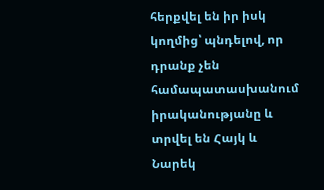հերքվել են իր իսկ կողմից՝ պնդելով, որ դրանք չեն համապատասխանում իրականությանը և տրվել են Հայկ և Նարեկ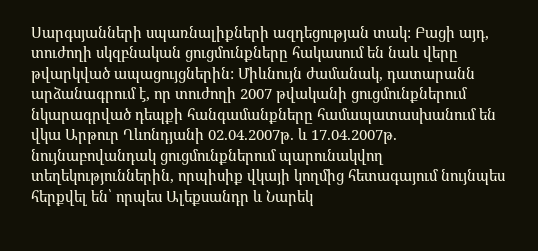Սարգսյանների սպառնալիքների ազդեցության տակ: Բացի այդ, տուժողի սկզբնական ցուցմունքները հակասում են նաև վերը թվարկված ապացույցներին: Միևնույն ժամանակ, դատարանն արձանագրում է, որ տուժողի 2007 թվականի ցուցմունքներում նկարագրված դեպքի հանգամանքները համապատասխանում են վկա Արթուր Ղևոնդյանի 02.04.2007թ. և 17.04.2007թ. նույնաբովանդակ ցուցմունքներում պարունակվող տեղեկություններին, որպիսիք վկայի կողմից հետագայում նույնպես հերքվել են՝ որպես Ալեքսանդր և Նարեկ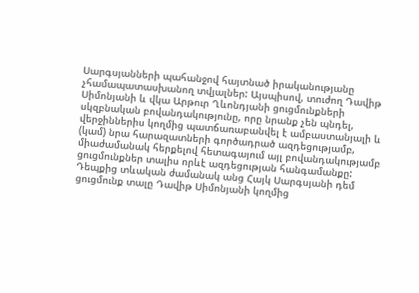Սարգսյանների պահանջով հայտնած իրականությանը չհամապատասխանող տվյալներ: Այսպիսով, տուժող Դավիթ Սիմոնյանի և վկա Արթուր Ղևոնդյանի ցուցմունքների սկզբնական բովանդակությունը, որը նրանք չեն պնդել, վերջիններիս կողմից պատճառաբանվել է ամբաստանյալի և (կամ) նրա հարազատների գործադրած ազդեցությամբ, միաժամանակ հերքելով հետագայում այլ բովանդակությամբ ցուցմունքներ տալիս որևէ ազդեցության հանգամանքը: Դեպքից տևական ժամանակ անց Հայկ Սարգսյանի դեմ ցուցմունք տալը Դավիթ Սիմոնյանի կողմից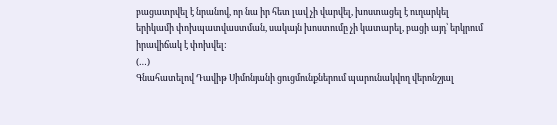բացատրվել է նրանով, որ նա իր հետ լավ չի վարվել, խոստացել է ուղարկել երիկամի փոխպատվաստման, սակայն խոստումը չի կատարել, բացի այդ՝ երկրում իրավիճակ է փոխվել:
(…)
Գնահատելով Դավիթ Սիմոնյանի ցուցմունքներում պարունակվող վերոնշյալ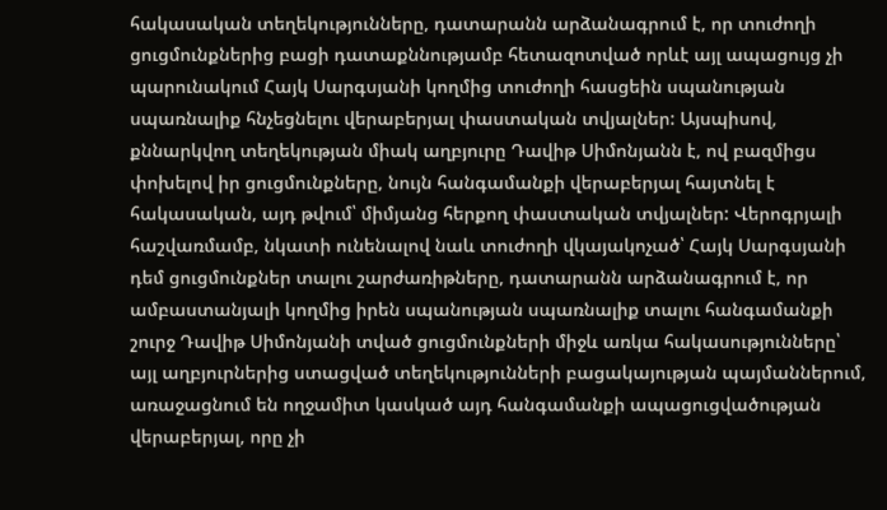հակասական տեղեկությունները, դատարանն արձանագրում է, որ տուժողի ցուցմունքներից բացի դատաքննությամբ հետազոտված որևէ այլ ապացույց չի պարունակում Հայկ Սարգսյանի կողմից տուժողի հասցեին սպանության սպառնալիք հնչեցնելու վերաբերյալ փաստական տվյալներ: Այսպիսով, քննարկվող տեղեկության միակ աղբյուրը Դավիթ Սիմոնյանն է, ով բազմիցս փոխելով իր ցուցմունքները, նույն հանգամանքի վերաբերյալ հայտնել է հակասական, այդ թվում՝ միմյանց հերքող փաստական տվյալներ: Վերոգրյալի հաշվառմամբ, նկատի ունենալով նաև տուժողի վկայակոչած՝ Հայկ Սարգսյանի դեմ ցուցմունքներ տալու շարժառիթները, դատարանն արձանագրում է, որ ամբաստանյալի կողմից իրեն սպանության սպառնալիք տալու հանգամանքի շուրջ Դավիթ Սիմոնյանի տված ցուցմունքների միջև առկա հակասությունները՝ այլ աղբյուրներից ստացված տեղեկությունների բացակայության պայմաններում, առաջացնում են ողջամիտ կասկած այդ հանգամանքի ապացուցվածության վերաբերյալ, որը չի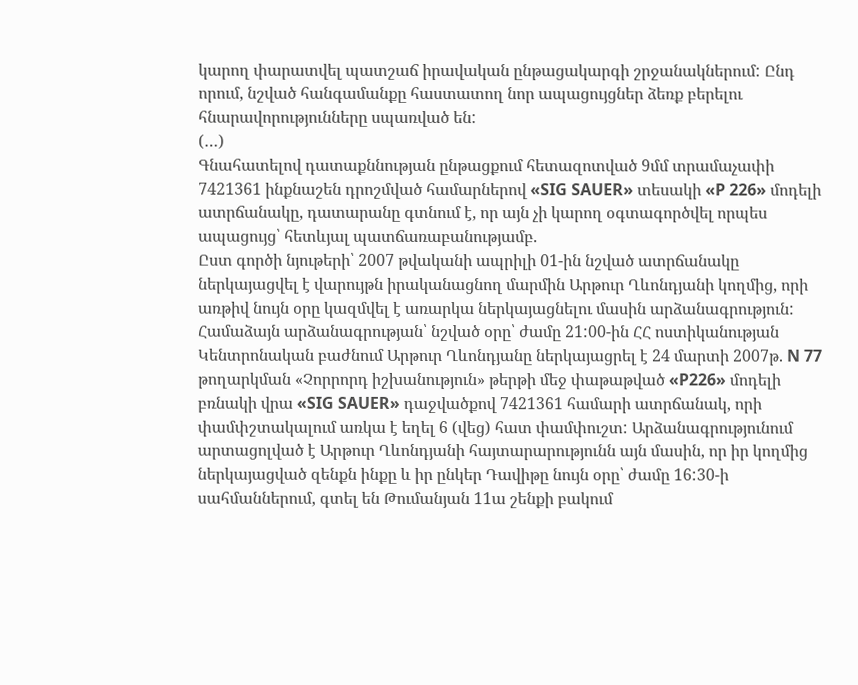կարող փարատվել պատշաճ իրավական ընթացակարգի շրջանակներում: Ընդ որում, նշված հանգամանքը հաստատող նոր ապացույցներ ձեռք բերելու հնարավորությունները սպառված են:
(…)
Գնահատելով դատաքննության ընթացքում հետազոտված 9մմ տրամաչափի 7421361 ինքնաշեն դրոշմված համարներով «SIG SAUER» տեսակի «P 226» մոդելի ատրճանակը, դատարանը գտնում է, որ այն չի կարող օգտագործվել որպես ապացույց՝ հետևյալ պատճառաբանությամբ.
Ըստ գործի նյութերի՝ 2007 թվականի ապրիլի 01-ին նշված ատրճանակը ներկայացվել է վարույթն իրականացնող մարմին Արթուր Ղևոնդյանի կողմից, որի առթիվ նույն օրը կազմվել է առարկա ներկայացնելու մասին արձանագրություն: Համաձայն արձանագրության՝ նշված օրը՝ ժամը 21:00-ին ՀՀ ոստիկանության Կենտրոնական բաժնում Արթուր Ղևոնդյանը ներկայացրել է 24 մարտի 2007թ. N 77 թողարկման «Չորրորդ իշխանություն» թերթի մեջ փաթաթված «P226» մոդելի բռնակի վրա «SIG SAUER» դաջվածքով 7421361 համարի ատրճանակ, որի փամփշտակալում առկա է եղել 6 (վեց) հատ փամփուշտ: Արձանագրությունում արտացոլված է Արթուր Ղևոնդյանի հայտարարությունն այն մասին, որ իր կողմից ներկայացված զենքն ինքը և իր ընկեր Դավիթը նույն օրը՝ ժամը 16:30-ի սահմաններում, գտել են Թումանյան 11ա շենքի բակում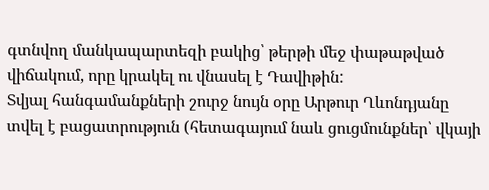գտնվող մանկապարտեզի բակից՝ թերթի մեջ փաթաթված վիճակում, որը կրակել ու վնասել է Դավիթին:
Տվյալ հանգամանքների շուրջ նույն օրը Արթուր Ղևոնդյանը տվել է բացատրություն (հետագայում նաև ցուցմունքներ՝ վկայի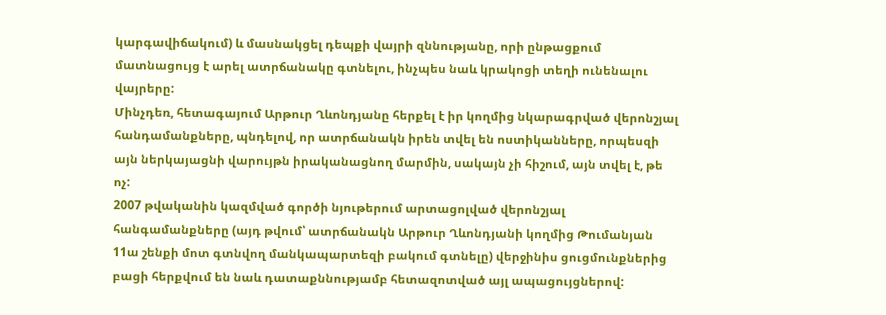կարգավիճակում) և մասնակցել դեպքի վայրի զննությանը, որի ընթացքում մատնացույց է արել ատրճանակը գտնելու, ինչպես նաև կրակոցի տեղի ունենալու վայրերը:
Մինչդեռ, հետագայում Արթուր Ղևոնդյանը հերքել է իր կողմից նկարագրված վերոնշյալ հանդամանքները, պնդելով, որ ատրճանակն իրեն տվել են ոստիկանները, որպեսզի այն ներկայացնի վարույթն իրականացնող մարմին, սակայն չի հիշում, այն տվել է, թե ոչ:
2007 թվականին կազմված գործի նյութերում արտացոլված վերոնշյալ հանգամանքները (այդ թվում՝ ատրճանակն Արթուր Ղևոնդյանի կողմից Թումանյան 11ա շենքի մոտ գտնվող մանկապարտեզի բակում գտնելը) վերջինիս ցուցմունքներից բացի հերքվում են նաև դատաքննությամբ հետազոտված այլ ապացույցներով: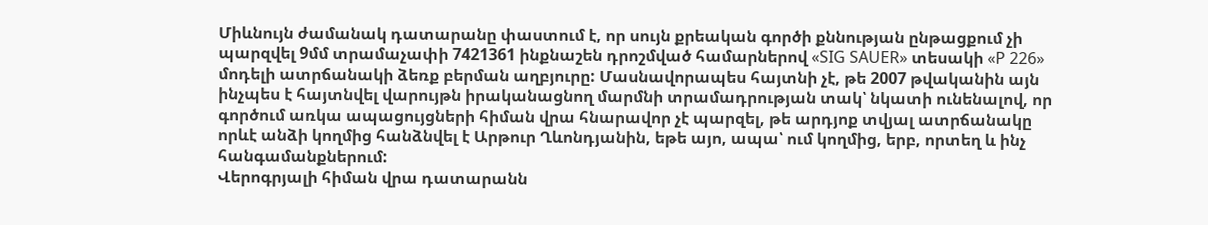Միևնույն ժամանակ դատարանը փաստում է, որ սույն քրեական գործի քննության ընթացքում չի պարզվել 9մմ տրամաչափի 7421361 ինքնաշեն դրոշմված համարներով «SIG SAUER» տեսակի «P 226» մոդելի ատրճանակի ձեռք բերման աղբյուրը: Մասնավորապես հայտնի չէ, թե 2007 թվականին այն ինչպես է հայտնվել վարույթն իրականացնող մարմնի տրամադրության տակ՝ նկատի ունենալով, որ գործում առկա ապացույցների հիման վրա հնարավոր չէ պարզել, թե արդյոք տվյալ ատրճանակը որևէ անձի կողմից հանձնվել է Արթուր Ղևոնդյանին, եթե այո, ապա՝ ում կողմից, երբ, որտեղ և ինչ հանգամանքներում:
Վերոգրյալի հիման վրա դատարանն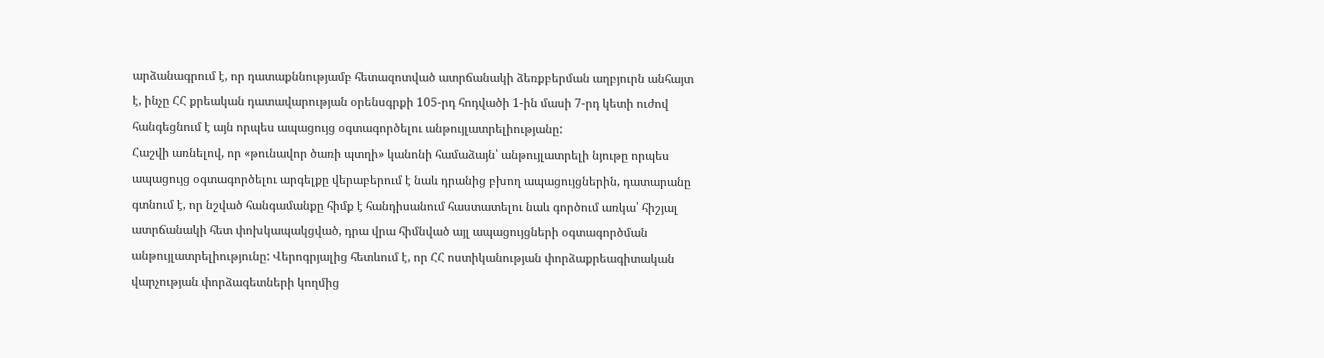արձանագրում է, որ դատաքննությամբ հետազոտված ատրճանակի ձեռքբերման աղբյուրն անհայտ է, ինչը ՀՀ քրեական դատավարության օրենսգրքի 105-րդ հոդվածի 1-ին մասի 7-րդ կետի ուժով հանգեցնում է այն որպես ապացույց օգտագործելու անթույլատրելիությանը:
Հաշվի առնելով, որ «թունավոր ծառի պտղի» կանոնի համաձայն՝ անթույլատրելի նյութը որպես ապացույց օգտագործելու արգելքը վերաբերում է նաև դրանից բխող ապացույցներին, դատարանը գտնում է, որ նշված հանգամանքը հիմք է հանդիսանում հաստատելու նաև գործում առկա՝ հիշյալ ատրճանակի հետ փոխկապակցված, դրա վրա հիմնված այլ ապացույցների օգտագործման անթույլատրելիությունը: Վերոգրյալից հետևում է, որ ՀՀ ոստիկանության փորձաքրեագիտական վարչության փորձագետների կողմից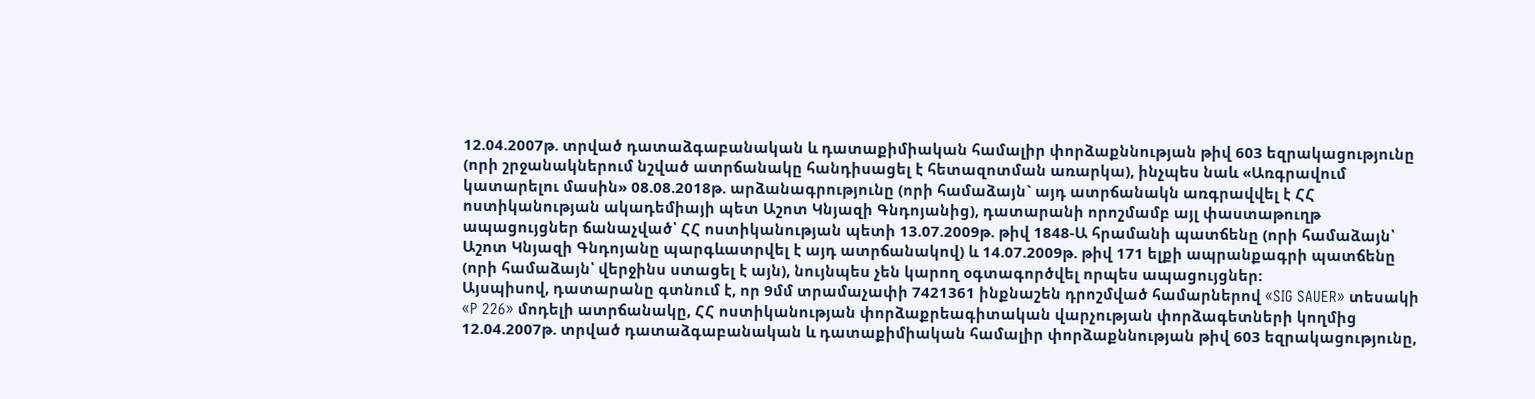12.04.2007թ. տրված դատաձգաբանական և դատաքիմիական համալիր փորձաքննության թիվ 603 եզրակացությունը (որի շրջանակներում նշված ատրճանակը հանդիսացել է հետազոտման առարկա), ինչպես նաև «Առգրավում կատարելու մասին» 08.08.2018թ. արձանագրությունը (որի համաձայն` այդ ատրճանակն առգրավվել է ՀՀ ոստիկանության ակադեմիայի պետ Աշոտ Կնյազի Գնդոյանից), դատարանի որոշմամբ այլ փաստաթուղթ ապացույցներ ճանաչված՝ ՀՀ ոստիկանության պետի 13.07.2009թ. թիվ 1848-Ա հրամանի պատճենը (որի համաձայն՝ Աշոտ Կնյազի Գնդոյանը պարգևատրվել է այդ ատրճանակով) և 14.07.2009թ. թիվ 171 ելքի ապրանքագրի պատճենը (որի համաձայն՝ վերջինս ստացել է այն), նույնպես չեն կարող օգտագործվել որպես ապացույցներ:
Այսպիսով, դատարանը գտնում է, որ 9մմ տրամաչափի 7421361 ինքնաշեն դրոշմված համարներով «SIG SAUER» տեսակի «P 226» մոդելի ատրճանակը, ՀՀ ոստիկանության փորձաքրեագիտական վարչության փորձագետների կողմից 12.04.2007թ. տրված դատաձգաբանական և դատաքիմիական համալիր փորձաքննության թիվ 603 եզրակացությունը,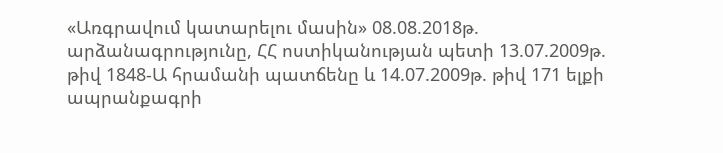«Առգրավում կատարելու մասին» 08.08.2018թ. արձանագրությունը, ՀՀ ոստիկանության պետի 13.07.2009թ. թիվ 1848-Ա հրամանի պատճենը և 14.07.2009թ. թիվ 171 ելքի ապրանքագրի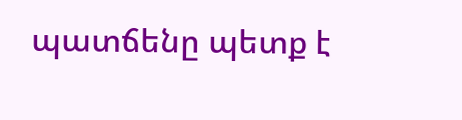պատճենը պետք է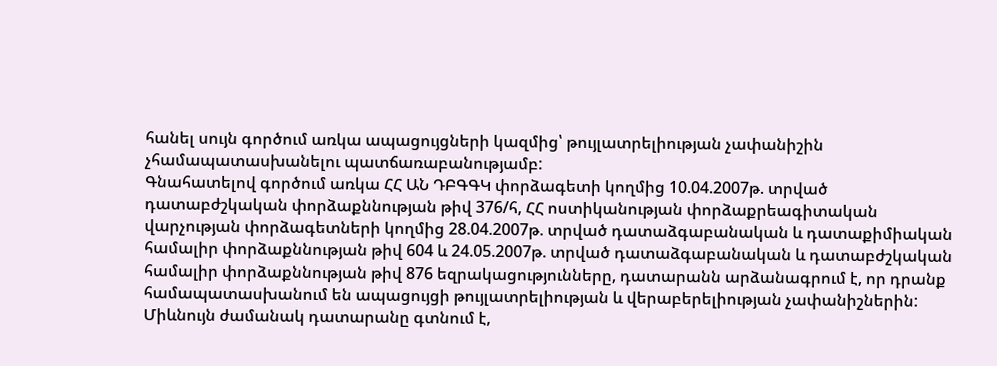հանել սույն գործում առկա ապացույցների կազմից՝ թույլատրելիության չափանիշին չհամապատասխանելու պատճառաբանությամբ:
Գնահատելով գործում առկա ՀՀ ԱՆ ԴԲԳԳԿ փորձագետի կողմից 10.04.2007թ. տրված դատաբժշկական փորձաքննության թիվ 376/հ, ՀՀ ոստիկանության փորձաքրեագիտական վարչության փորձագետների կողմից 28.04.2007թ. տրված դատաձգաբանական և դատաքիմիական համալիր փորձաքննության թիվ 604 և 24.05.2007թ. տրված դատաձգաբանական և դատաբժշկական համալիր փորձաքննության թիվ 876 եզրակացությունները, դատարանն արձանագրում է, որ դրանք համապատասխանում են ապացույցի թույլատրելիության և վերաբերելիության չափանիշներին: Միևնույն ժամանակ դատարանը գտնում է,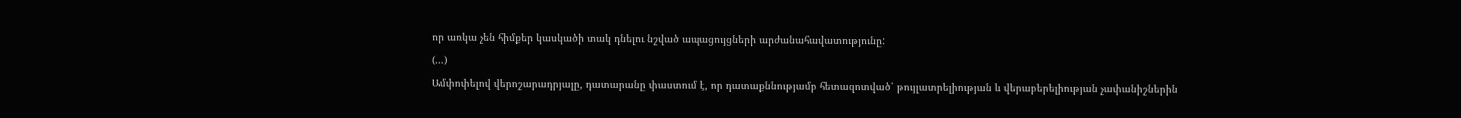որ առկա չեն հիմքեր կասկածի տակ դնելու նշված ապացույցների արժանահավատությունը:
(…)
Ամփոփելով վերոշարադրյալը, դատարանը փաստում է, որ դատաքննությամբ հետազոտված՝ թույլատրելիության և վերաբերելիության չափանիշներին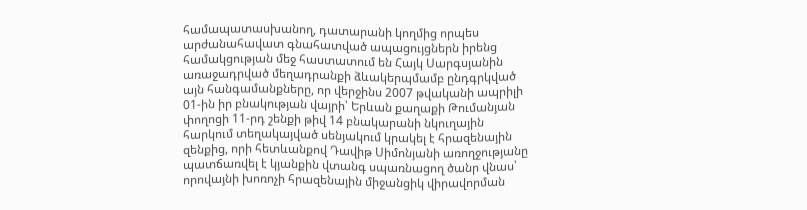համապատասխանող, դատարանի կողմից որպես արժանահավատ գնահատված ապացույցներն իրենց համակցության մեջ հաստատում են Հայկ Սարգսյանին առաջադրված մեղադրանքի ձևակերպմամբ ընդգրկված այն հանգամանքները, որ վերջինս 2007 թվականի ապրիլի 01-ին իր բնակության վայրի՝ Երևան քաղաքի Թումանյան փողոցի 11-րդ շենքի թիվ 14 բնակարանի նկուղային հարկում տեղակայված սենյակում կրակել է հրազենային զենքից, որի հետևանքով Դավիթ Սիմոնյանի առողջությանը պատճառվել է կյանքին վտանգ սպառնացող ծանր վնաս՝ որովայնի խոռոչի հրազենային միջանցիկ վիրավորման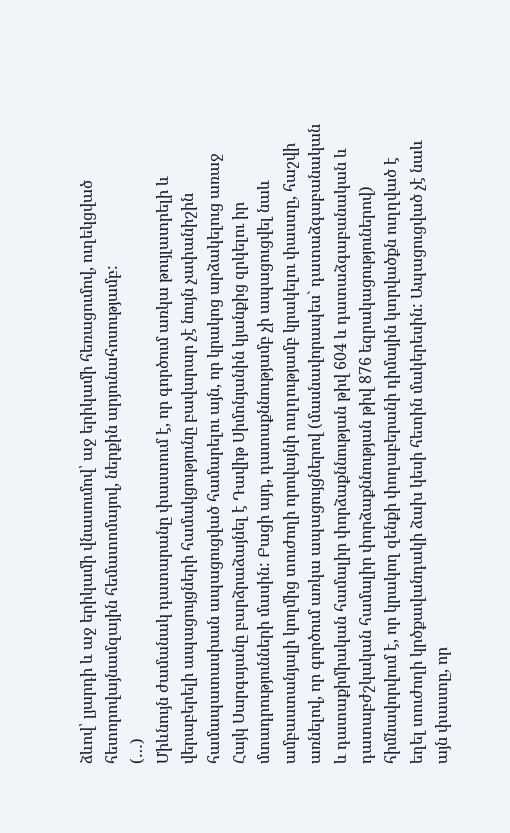ձևով՝ լյարդի և աջ երիկամի վնասումով՝ աջ երիկամի հեռացումով, ուղեկցված հետորովայնամզային հեմատոմայով, ներքին արյունահոսությամբ:
(…)
Միևնույն ժամանակ դատարանը փաստում է, որ գործում առկա թույլատրելի և վերաբերելի ապացույցների համակցությունը բավարար չէ նույն չափանիշին համապատասխան ապացուցված համարելու այն, որ կրակոց արձակելուց առաջ Հայկ Սարգսյանը բարձրաձայնել է Դավիթ Սիմոնյանին կյանքից զրկելու իր մտադրությունների մասին: Բացի այդ, դատաքննությամբ չի ապացուցվել նաև ամբաստանյալի կողմից տուժողի որովայնի ուղղությամբ կրակելու փաստը, հաշվի առնելով, որ գործում առկա ապացույցներով (մասնավորապես` դատաձգաբանական և դատաքիմիական համալիր փորձաքննության թիվ 604 և դատաձգաբանական և դատաբժշկական համալիր փորձաքննության թիվ 876 եզրակացություներով) հիմնավորվում է, որ կրակող զենքի փողաբերանի դիմային կտրվածքն ուղղված է եղել տուժողի կրծքավանդակի ձախ կեսի հետին մակերեսին: Ապացուցված չէ նաև այն փաստը, որ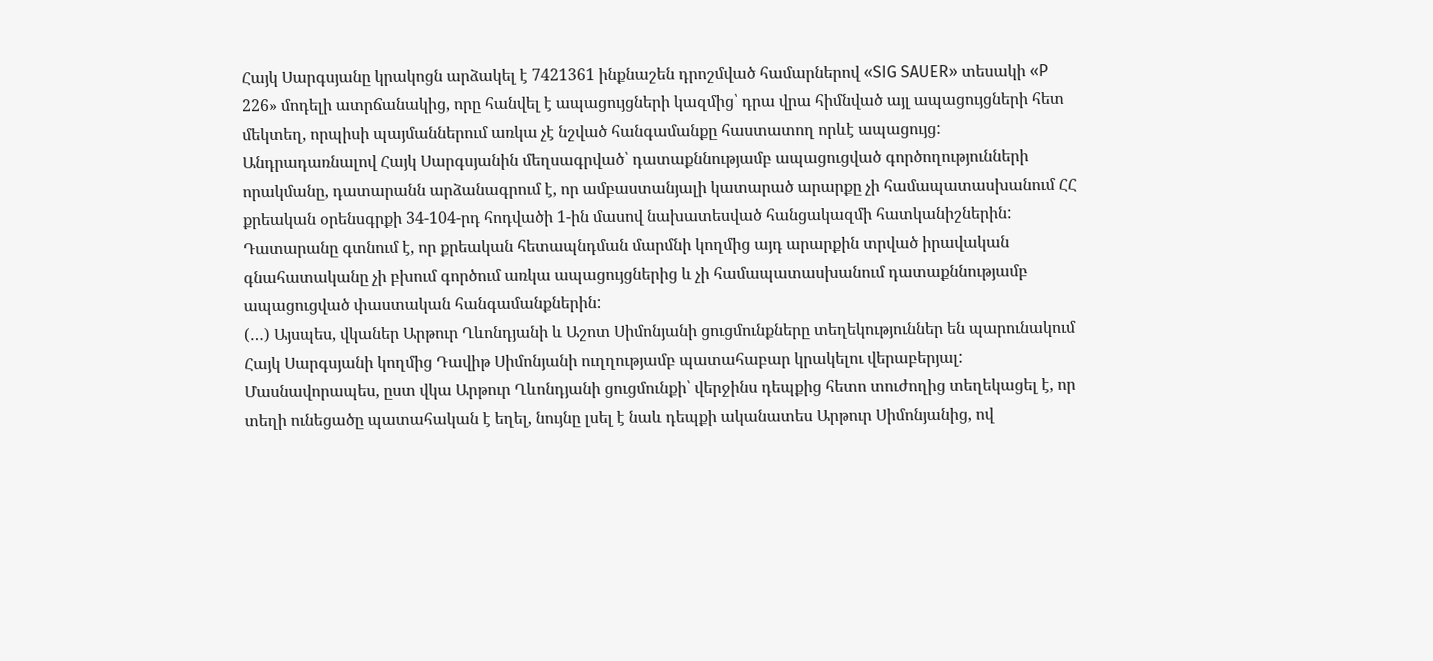Հայկ Սարգսյանը կրակոցն արձակել է 7421361 ինքնաշեն դրոշմված համարներով «SIG SAUER» տեսակի «P 226» մոդելի ատրճանակից, որը հանվել է ապացույցների կազմից՝ դրա վրա հիմնված այլ ապացույցների հետ մեկտեղ, որպիսի պայմաններում առկա չէ նշված հանգամանքը հաստատող որևէ ապացույց:
Անդրադառնալով Հայկ Սարգսյանին մեղսագրված՝ դատաքննությամբ ապացուցված գործողությունների որակմանը, դատարանն արձանագրում է, որ ամբաստանյալի կատարած արարքը չի համապատասխանում ՀՀ քրեական օրենսգրքի 34-104-րդ հոդվածի 1-ին մասով նախատեսված հանցակազմի հատկանիշներին: Դատարանը գտնում է, որ քրեական հետապնդման մարմնի կողմից այդ արարքին տրված իրավական գնահատականը չի բխում գործում առկա ապացույցներից և չի համապատասխանում դատաքննությամբ ապացուցված փաստական հանգամանքներին:
(…) Այսպես, վկաներ Արթուր Ղևոնդյանի և Աշոտ Սիմոնյանի ցուցմունքները տեղեկություններ են պարունակում Հայկ Սարգսյանի կողմից Դավիթ Սիմոնյանի ուղղությամբ պատահաբար կրակելու վերաբերյալ: Մասնավորապես, ըստ վկա Արթուր Ղևոնդյանի ցուցմունքի՝ վերջինս դեպքից հետո տուժողից տեղեկացել է, որ տեղի ունեցածը պատահական է եղել, նույնը լսել է նաև դեպքի ականատես Արթուր Սիմոնյանից, ով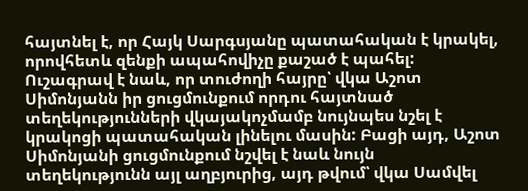հայտնել է, որ Հայկ Սարգսյանը պատահական է կրակել, որովհետև զենքի ապահովիչը քաշած է պահել: Ուշագրավ է նաև, որ տուժողի հայրը՝ վկա Աշոտ Սիմոնյանն իր ցուցմունքում որդու հայտնած տեղեկությունների վկայակոչմամբ նույնպես նշել է կրակոցի պատահական լինելու մասին: Բացի այդ, Աշոտ Սիմոնյանի ցուցմունքում նշվել է նաև նույն տեղեկությունն այլ աղբյուրից, այդ թվում՝ վկա Սամվել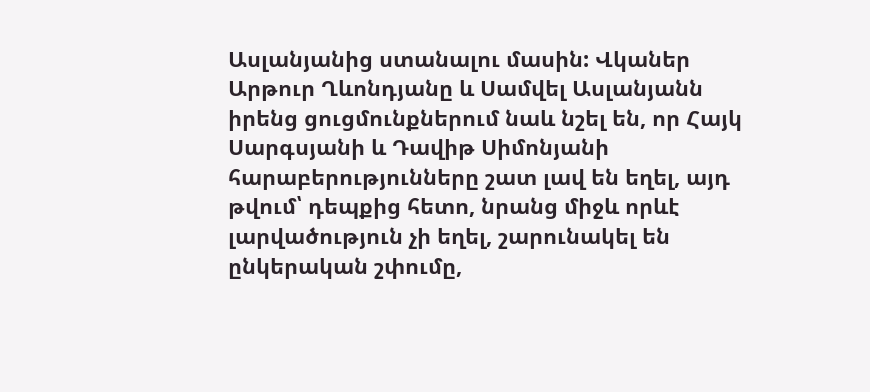Ասլանյանից ստանալու մասին: Վկաներ Արթուր Ղևոնդյանը և Սամվել Ասլանյանն իրենց ցուցմունքներում նաև նշել են, որ Հայկ Սարգսյանի և Դավիթ Սիմոնյանի հարաբերությունները շատ լավ են եղել, այդ թվում՝ դեպքից հետո, նրանց միջև որևէ լարվածություն չի եղել, շարունակել են ընկերական շփումը,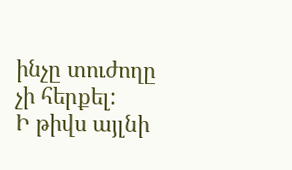ինչը տուժողը չի հերքել:
Ի թիվս այլնի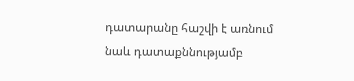դատարանը հաշվի է առնում նաև դատաքննությամբ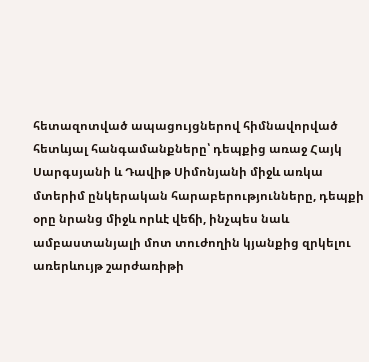հետազոտված ապացույցներով հիմնավորված հետևյալ հանգամանքները՝ դեպքից առաջ Հայկ Սարգսյանի և Դավիթ Սիմոնյանի միջև առկա մտերիմ ընկերական հարաբերությունները, դեպքի օրը նրանց միջև որևէ վեճի, ինչպես նաև ամբաստանյալի մոտ տուժողին կյանքից զրկելու առերևույթ շարժառիթի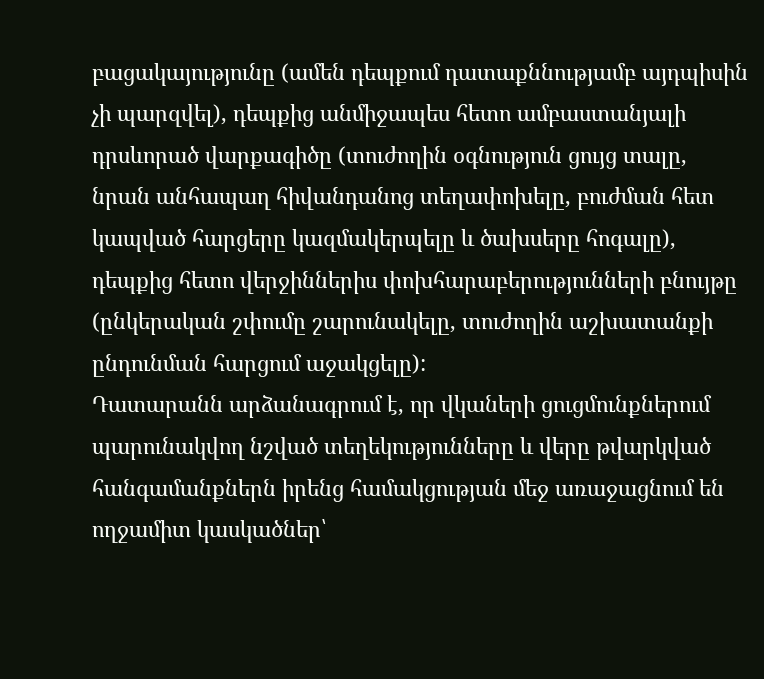բացակայությունը (ամեն դեպքում դատաքննությամբ այդպիսին չի պարզվել), դեպքից անմիջապես հետո ամբաստանյալի դրսևորած վարքագիծը (տուժողին օգնություն ցույց տալը, նրան անհապաղ հիվանդանոց տեղափոխելը, բուժման հետ կապված հարցերը կազմակերպելը և ծախսերը հոգալը), դեպքից հետո վերջիններիս փոխհարաբերությունների բնույթը (ընկերական շփումը շարունակելը, տուժողին աշխատանքի ընդունման հարցում աջակցելը):
Դատարանն արձանագրում է, որ վկաների ցուցմունքներում պարունակվող նշված տեղեկությունները և վերը թվարկված հանգամանքներն իրենց համակցության մեջ առաջացնում են ողջամիտ կասկածներ՝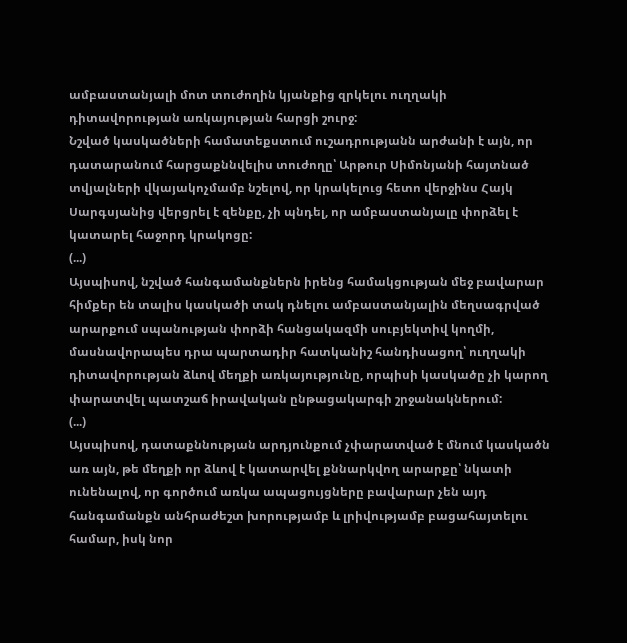ամբաստանյալի մոտ տուժողին կյանքից զրկելու ուղղակի դիտավորության առկայության հարցի շուրջ:
Նշված կասկածների համատեքստում ուշադրությանն արժանի է այն, որ դատարանում հարցաքննվելիս տուժողը՝ Արթուր Սիմոնյանի հայտնած տվյալների վկայակոչմամբ նշելով, որ կրակելուց հետո վերջինս Հայկ Սարգսյանից վերցրել է զենքը, չի պնդել, որ ամբաստանյալը փորձել է կատարել հաջորդ կրակոցը:
(...)
Այսպիսով, նշված հանգամանքներն իրենց համակցության մեջ բավարար հիմքեր են տալիս կասկածի տակ դնելու ամբաստանյալին մեղսագրված արարքում սպանության փորձի հանցակազմի սուբյեկտիվ կողմի, մասնավորապես դրա պարտադիր հատկանիշ հանդիսացող՝ ուղղակի դիտավորության ձևով մեղքի առկայությունը, որպիսի կասկածը չի կարող փարատվել պատշաճ իրավական ընթացակարգի շրջանակներում:
(...)
Այսպիսով, դատաքննության արդյունքում չփարատված է մնում կասկածն առ այն, թե մեղքի որ ձևով է կատարվել քննարկվող արարքը՝ նկատի ունենալով, որ գործում առկա ապացույցները բավարար չեն այդ հանգամանքն անհրաժեշտ խորությամբ և լրիվությամբ բացահայտելու համար, իսկ նոր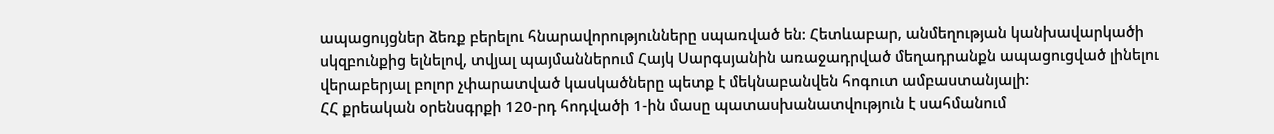ապացույցներ ձեռք բերելու հնարավորությունները սպառված են: Հետևաբար, անմեղության կանխավարկածի սկզբունքից ելնելով, տվյալ պայմաններում Հայկ Սարգսյանին առաջադրված մեղադրանքն ապացուցված լինելու վերաբերյալ բոլոր չփարատված կասկածները պետք է մեկնաբանվեն հոգուտ ամբաստանյալի:
ՀՀ քրեական օրենսգրքի 120-րդ հոդվածի 1-ին մասը պատասխանատվություն է սահմանում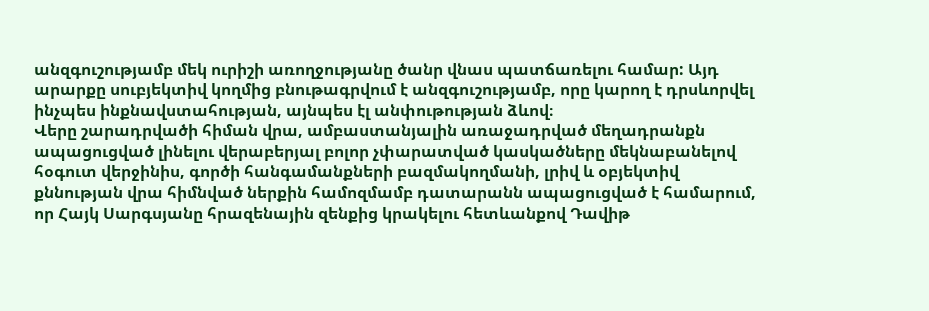անզգուշությամբ մեկ ուրիշի առողջությանը ծանր վնաս պատճառելու համար: Այդ արարքը սուբյեկտիվ կողմից բնութագրվում է անզգուշությամբ, որը կարող է դրսևորվել ինչպես ինքնավստահության, այնպես էլ անփութության ձևով։
Վերը շարադրվածի հիման վրա, ամբաստանյալին առաջադրված մեղադրանքն ապացուցված լինելու վերաբերյալ բոլոր չփարատված կասկածները մեկնաբանելով հօգուտ վերջինիս, գործի հանգամանքների բազմակողմանի, լրիվ և օբյեկտիվ քննության վրա հիմնված ներքին համոզմամբ դատարանն ապացուցված է համարում, որ Հայկ Սարգսյանը հրազենային զենքից կրակելու հետևանքով Դավիթ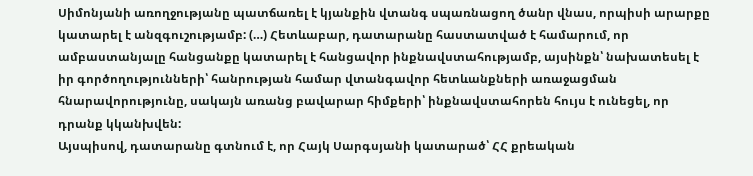Սիմոնյանի առողջությանը պատճառել է կյանքին վտանգ սպառնացող ծանր վնաս, որպիսի արարքը կատարել է անզգուշությամբ: (…) Հետևաբար, դատարանը հաստատված է համարում, որ ամբաստանյալը հանցանքը կատարել է հանցավոր ինքնավստահությամբ, այսինքն՝ նախատեսել է իր գործողությունների՝ հանրության համար վտանգավոր հետևանքների առաջացման հնարավորությունը, սակայն առանց բավարար հիմքերի՝ ինքնավստահորեն հույս է ունեցել, որ դրանք կկանխվեն:
Այսպիսով, դատարանը գտնում է, որ Հայկ Սարգսյանի կատարած՝ ՀՀ քրեական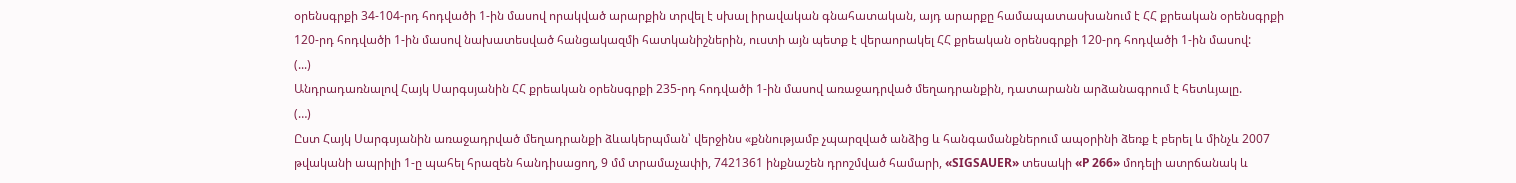օրենսգրքի 34-104-րդ հոդվածի 1-ին մասով որակված արարքին տրվել է սխալ իրավական գնահատական, այդ արարքը համապատասխանում է ՀՀ քրեական օրենսգրքի 120-րդ հոդվածի 1-ին մասով նախատեսված հանցակազմի հատկանիշներին, ուստի այն պետք է վերաորակել ՀՀ քրեական օրենսգրքի 120-րդ հոդվածի 1-ին մասով:
(...)
Անդրադառնալով Հայկ Սարգսյանին ՀՀ քրեական օրենսգրքի 235-րդ հոդվածի 1-ին մասով առաջադրված մեղադրանքին, դատարանն արձանագրում է հետևյալը.
(…)
Ըստ Հայկ Սարգսյանին առաջադրված մեղադրանքի ձևակերպման՝ վերջինս «քննությամբ չպարզված անձից և հանգամանքներում ապօրինի ձեռք է բերել և մինչև 2007 թվականի ապրիլի 1-ը պահել հրազեն հանդիսացող, 9 մմ տրամաչափի, 7421361 ինքնաշեն դրոշմված համարի, «SIGSAUER» տեսակի «P 266» մոդելի ատրճանակ և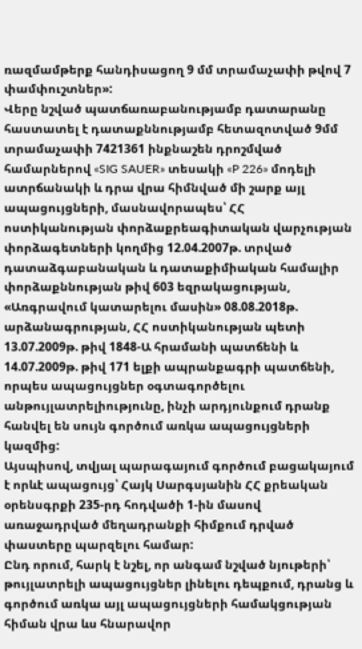ռազմամթերք հանդիսացող 9 մմ տրամաչափի թվով 7 փամփուշտներ»:
Վերը նշված պատճառաբանությամբ դատարանը հաստատել է դատաքննությամբ հետազոտված 9մմ տրամաչափի 7421361 ինքնաշեն դրոշմված համարներով «SIG SAUER» տեսակի «P 226» մոդելի ատրճանակի և դրա վրա հիմնված մի շարք այլ ապացույցների, մասնավորապես՝ ՀՀ ոստիկանության փորձաքրեագիտական վարչության փորձագետների կողմից 12.04.2007թ. տրված դատաձգաբանական և դատաքիմիական համալիր փորձաքննության թիվ 603 եզրակացության, «Առգրավում կատարելու մասին» 08.08.2018թ. արձանագրության, ՀՀ ոստիկանության պետի 13.07.2009թ. թիվ 1848-Ա հրամանի պատճենի և 14.07.2009թ. թիվ 171 ելքի ապրանքագրի պատճենի, որպես ապացույցներ օգտագործելու անթույլատրելիությունը, ինչի արդյունքում դրանք հանվել են սույն գործում առկա ապացույցների կազմից:
Այսպիսով, տվյալ պարագայում գործում բացակայում է որևէ ապացույց՝ Հայկ Սարգսյանին ՀՀ քրեական օրենսգրքի 235-րդ հոդվածի 1-ին մասով առաջադրված մեղադրանքի հիմքում դրված փաստերը պարզելու համար:
Ընդ որում, հարկ է նշել, որ անգամ նշված նյութերի՝ թույլատրելի ապացույցներ լինելու դեպքում, դրանց և գործում առկա այլ ապացույցների համակցության հիման վրա ևս հնարավոր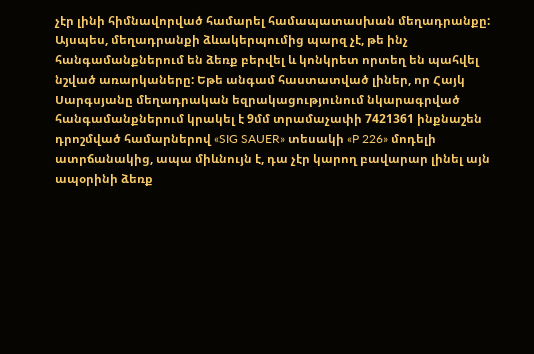չէր լինի հիմնավորված համարել համապատասխան մեղադրանքը:
Այսպես, մեղադրանքի ձևակերպումից պարզ չէ, թե ինչ հանգամանքներում են ձեռք բերվել և կոնկրետ որտեղ են պահվել նշված առարկաները: Եթե անգամ հաստատված լիներ, որ Հայկ Սարգսյանը մեղադրական եզրակացությունում նկարագրված հանգամանքներում կրակել է 9մմ տրամաչափի 7421361 ինքնաշեն դրոշմված համարներով «SIG SAUER» տեսակի «P 226» մոդելի ատրճանակից, ապա միևնույն է, դա չէր կարող բավարար լինել այն ապօրինի ձեռք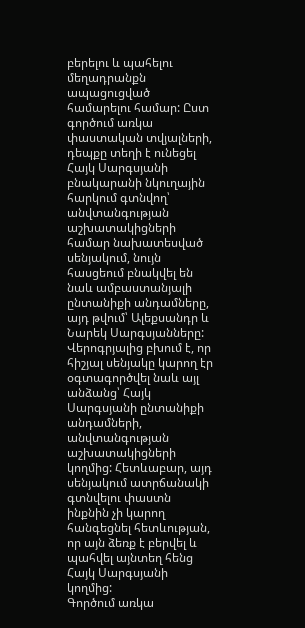բերելու և պահելու մեղադրանքն ապացուցված համարելու համար: Ըստ գործում առկա փաստական տվյալների, դեպքը տեղի է ունեցել Հայկ Սարգսյանի բնակարանի նկուղային հարկում գտնվող՝ անվտանգության աշխատակիցների համար նախատեսված սենյակում, նույն հասցեում բնակվել են նաև ամբաստանյալի ընտանիքի անդամները, այդ թվում՝ Ալեքսանդր և Նարեկ Սարգսյանները: Վերոգրյալից բխում է, որ հիշյալ սենյակը կարող էր օգտագործվել նաև այլ անձանց՝ Հայկ Սարգսյանի ընտանիքի անդամների, անվտանգության աշխատակիցների կողմից: Հետևաբար, այդ սենյակում ատրճանակի գտնվելու փաստն ինքնին չի կարող հանգեցնել հետևության, որ այն ձեռք է բերվել և պահվել այնտեղ հենց Հայկ Սարգսյանի կողմից:
Գործում առկա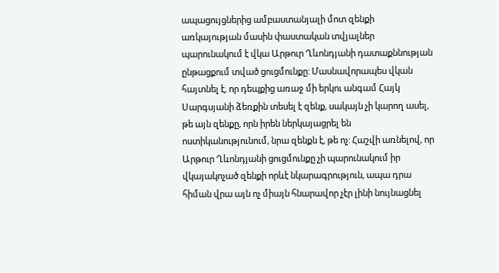ապացույցներից ամբաստանյալի մոտ զենքի առկայության մասին փաստական տվյալներ պարունակում է վկա Արթուր Ղևոնդյանի դատաքննության ընթացքում տված ցուցմունքը: Մասնավորապես վկան հայտնել է, որ դեպքից առաջ մի երկու անգամ Հայկ Սարգսյանի ձեռքին տեսել է զենք, սակայն չի կարող ասել, թե այն զենքը, որն իրեն ներկայացրել են ոստիկանությունում, նրա զենքն է, թե ոչ: Հաշվի առնելով, որ Արթուր Ղևոնդյանի ցուցմունքը չի պարունակում իր վկայակոչած զենքի որևէ նկարագրություն, ապա դրա հիման վրա այն ոչ միայն հնարավոր չէր լինի նույնացնել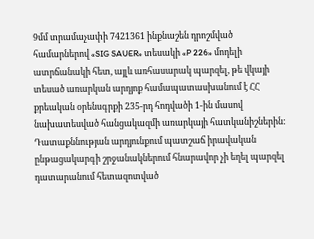9մմ տրամաչափի 7421361 ինքնաշեն դրոշմված համարներով «SIG SAUER» տեսակի «P 226» մոդելի ատրճանակի հետ, այլև առհասարակ պարզել, թե վկայի տեսած առարկան արդյոք համապատասխանում է ՀՀ քրեական օրենսգրքի 235-րդ հոդվածի 1-ին մասով նախատեսված հանցակազմի առարկայի հատկանիշներին:
Դատաքննության արդյունքում պատշաճ իրավական ընթացակարգի շրջանակներում հնարավոր չի եղել պարզել դատարանում հետազոտված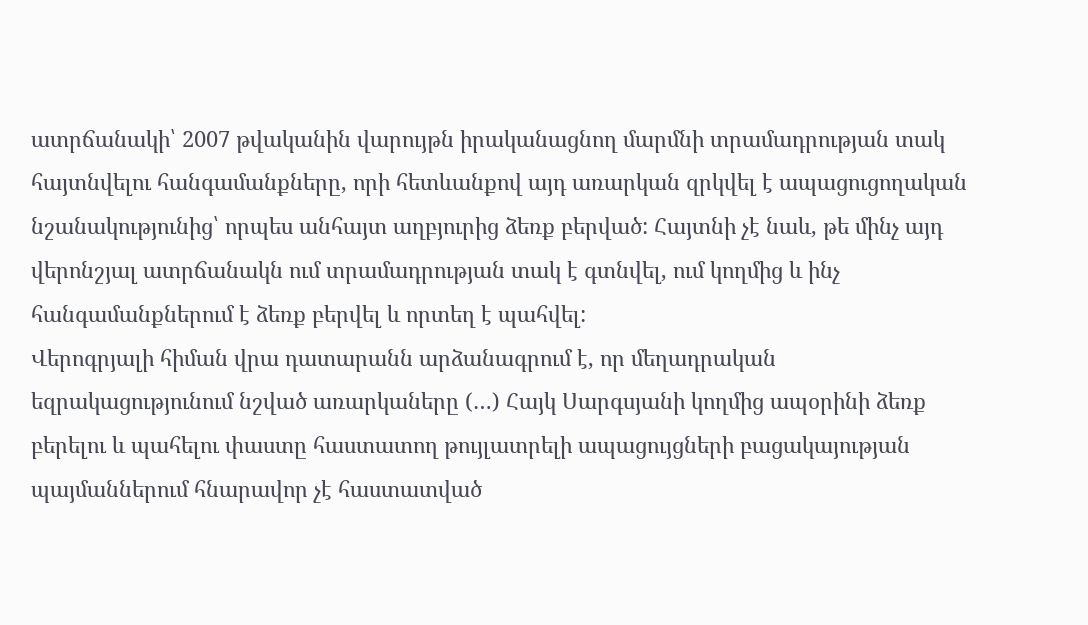ատրճանակի՝ 2007 թվականին վարույթն իրականացնող մարմնի տրամադրության տակ հայտնվելու հանգամանքները, որի հետևանքով այդ առարկան զրկվել է ապացուցողական նշանակությունից՝ որպես անհայտ աղբյուրից ձեռք բերված: Հայտնի չէ նաև, թե մինչ այդ վերոնշյալ ատրճանակն ում տրամադրության տակ է գտնվել, ում կողմից և ինչ հանգամանքներում է ձեռք բերվել և որտեղ է պահվել:
Վերոգրյալի հիման վրա դատարանն արձանագրում է, որ մեղադրական եզրակացությունում նշված առարկաները (…) Հայկ Սարգսյանի կողմից ապօրինի ձեռք բերելու և պահելու փաստը հաստատող թույլատրելի ապացույցների բացակայության պայմաններում հնարավոր չէ հաստատված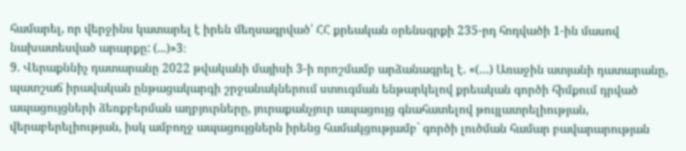համարել, որ վերջինս կատարել է իրեն մեղսագրված՝ ՀՀ քրեական օրենսգրքի 235-րդ հոդվածի 1-ին մասով նախատեսված արարքը: (...)»3։
9. Վերաքննիչ դատարանը 2022 թվականի մայիսի 3-ի որոշմամբ արձանագրել է. «(…) Առաջին ատյանի դատարանը, պատշաճ իրավական ընթացակարգի շրջանակներում ստուգման ենթարկելով քրեական գործի հիմքում դրված ապացույցների ձեռքբերման աղբյուրները, յուրաքանչյուր ապացույց գնահատելով թույլատրելիության, վերաբերելիության, իսկ ամբողջ ապացույցներն իրենց համակցությամբ` գործի լուծման համար բավարարության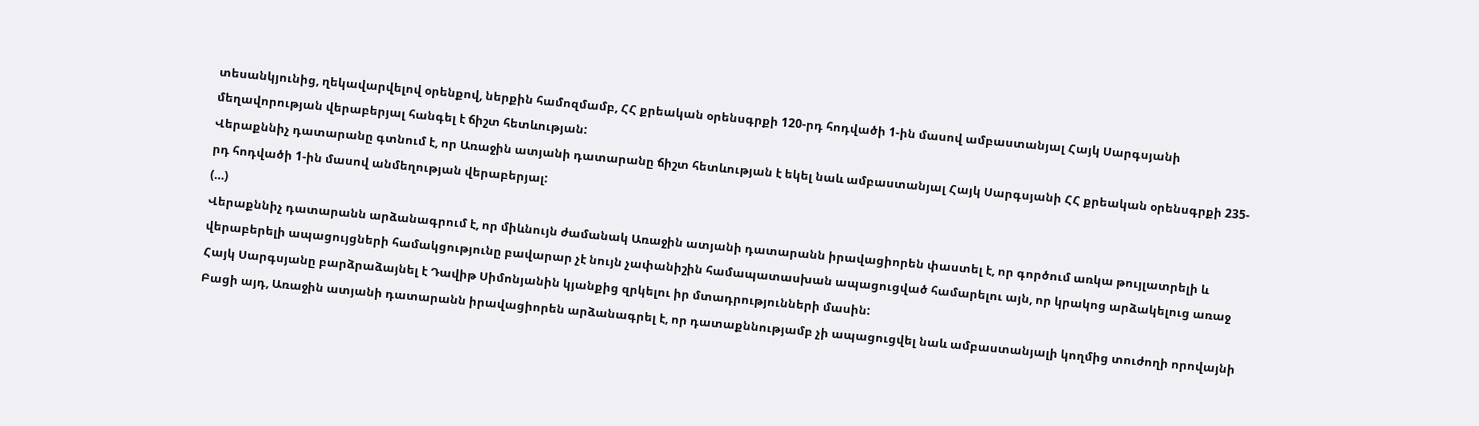տեսանկյունից, ղեկավարվելով օրենքով, ներքին համոզմամբ, ՀՀ քրեական օրենսգրքի 120-րդ հոդվածի 1-ին մասով ամբաստանյալ Հայկ Սարգսյանի մեղավորության վերաբերյալ հանգել է ճիշտ հետևության:
Վերաքննիչ դատարանը գտնում է, որ Առաջին ատյանի դատարանը ճիշտ հետևության է եկել նաև ամբաստանյալ Հայկ Սարգսյանի ՀՀ քրեական օրենսգրքի 235-րդ հոդվածի 1-ին մասով անմեղության վերաբերյալ:
(…)
Վերաքննիչ դատարանն արձանագրում է, որ միևնույն ժամանակ Առաջին ատյանի դատարանն իրավացիորեն փաստել է, որ գործում առկա թույլատրելի և վերաբերելի ապացույցների համակցությունը բավարար չէ նույն չափանիշին համապատասխան ապացուցված համարելու այն, որ կրակոց արձակելուց առաջ Հայկ Սարգսյանը բարձրաձայնել է Դավիթ Սիմոնյանին կյանքից զրկելու իր մտադրությունների մասին:
Բացի այդ, Առաջին ատյանի դատարանն իրավացիորեն արձանագրել է, որ դատաքննությամբ չի ապացուցվել նաև ամբաստանյալի կողմից տուժողի որովայնի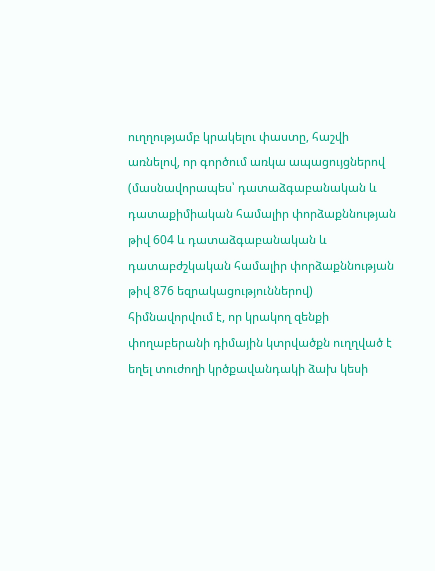ուղղությամբ կրակելու փաստը, հաշվի առնելով, որ գործում առկա ապացույցներով (մասնավորապես՝ դատաձգաբանական և դատաքիմիական համալիր փորձաքննության թիվ 604 և դատաձգաբանական և դատաբժշկական համալիր փորձաքննության թիվ 876 եզրակացություններով) հիմնավորվում է, որ կրակող զենքի փողաբերանի դիմային կտրվածքն ուղղված է եղել տուժողի կրծքավանդակի ձախ կեսի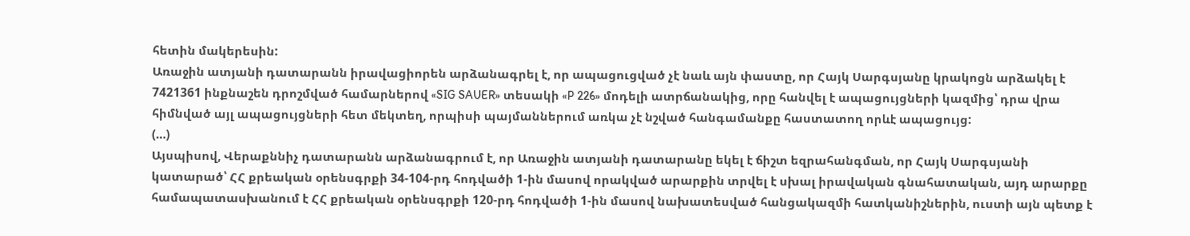հետին մակերեսին:
Առաջին ատյանի դատարանն իրավացիորեն արձանագրել է, որ ապացուցված չէ նաև այն փաստը, որ Հայկ Սարգսյանը կրակոցն արձակել է 7421361 ինքնաշեն դրոշմված համարներով «SIG SAUER» տեսակի «P 226» մոդելի ատրճանակից, որը հանվել է ապացույցների կազմից՝ դրա վրա հիմնված այլ ապացույցների հետ մեկտեղ, որպիսի պայմաններում առկա չէ նշված հանգամանքը հաստատող որևէ ապացույց:
(…)
Այսպիսով, Վերաքննիչ դատարանն արձանագրում է, որ Առաջին ատյանի դատարանը եկել է ճիշտ եզրահանգման, որ Հայկ Սարգսյանի կատարած՝ ՀՀ քրեական օրենսգրքի 34-104-րդ հոդվածի 1-ին մասով որակված արարքին տրվել է սխալ իրավական գնահատական, այդ արարքը համապատասխանում է ՀՀ քրեական օրենսգրքի 120-րդ հոդվածի 1-ին մասով նախատեսված հանցակազմի հատկանիշներին, ուստի այն պետք է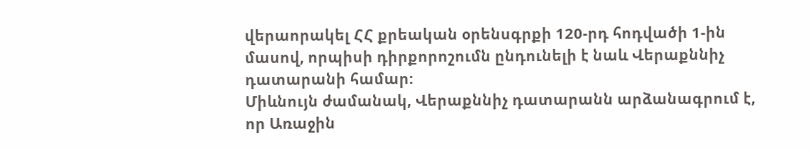վերաորակել ՀՀ քրեական օրենսգրքի 120-րդ հոդվածի 1-ին մասով, որպիսի դիրքորոշումն ընդունելի է նաև Վերաքննիչ դատարանի համար:
Միևնույն ժամանակ, Վերաքննիչ դատարանն արձանագրում է, որ Առաջին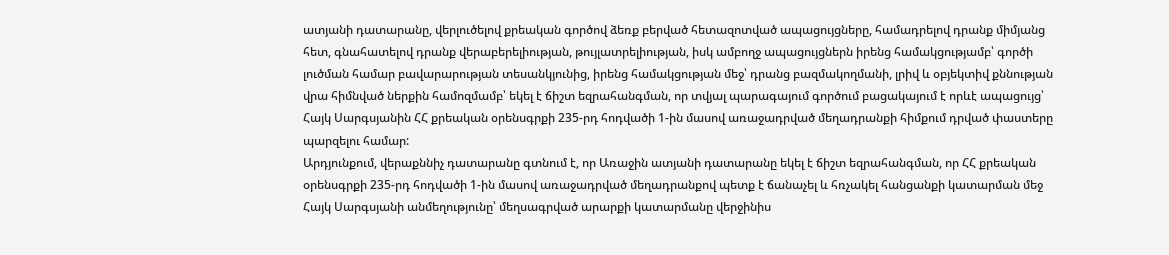ատյանի դատարանը, վերլուծելով քրեական գործով ձեռք բերված հետազոտված ապացույցները, համադրելով դրանք միմյանց հետ, գնահատելով դրանք վերաբերելիության, թույլատրելիության, իսկ ամբողջ ապացույցներն իրենց համակցությամբ՝ գործի լուծման համար բավարարության տեսանկյունից, իրենց համակցության մեջ՝ դրանց բազմակողմանի, լրիվ և օբյեկտիվ քննության վրա հիմնված ներքին համոզմամբ՝ եկել է ճիշտ եզրահանգման, որ տվյալ պարագայում գործում բացակայում է որևէ ապացույց՝ Հայկ Սարգսյանին ՀՀ քրեական օրենսգրքի 235-րդ հոդվածի 1-ին մասով առաջադրված մեղադրանքի հիմքում դրված փաստերը պարզելու համար:
Արդյունքում, վերաքննիչ դատարանը գտնում է, որ Առաջին ատյանի դատարանը եկել է ճիշտ եզրահանգման, որ ՀՀ քրեական օրենսգրքի 235-րդ հոդվածի 1-ին մասով առաջադրված մեղադրանքով պետք է ճանաչել և հռչակել հանցանքի կատարման մեջ Հայկ Սարգսյանի անմեղությունը՝ մեղսագրված արարքի կատարմանը վերջինիս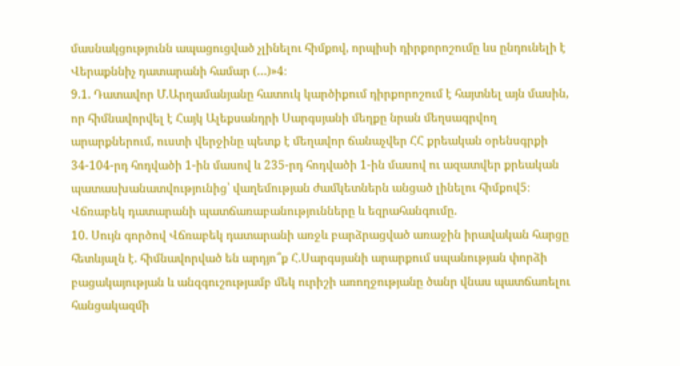մասնակցությունն ապացուցված չլինելու հիմքով, որպիսի դիրքորոշումը ևս ընդունելի է Վերաքննիչ դատարանի համար (…)»4։
9.1. Դատավոր Մ.Արղամանյանը հատուկ կարծիքում դիրքորոշում է հայտնել այն մասին, որ հիմնավորվել է Հայկ Ալեքսանդրի Սարգսյանի մեղքը նրան մեղսագրվող արարքներում, ուստի վերջինը պետք է մեղավոր ճանաչվեր ՀՀ քրեական օրենսգրքի 34-104-րդ հոդվածի 1-ին մասով և 235-րդ հոդվածի 1-ին մասով ու ազատվեր քրեական պատասխանատվությունից՝ վաղեմության ժամկետներն անցած լինելու հիմքով5։
Վճռաբեկ դատարանի պատճառաբանությունները և եզրահանգումը.
10. Սույն գործով Վճռաբեկ դատարանի առջև բարձրացված առաջին իրավական հարցը հետևյալն է. հիմնավորված են արդյո՞ք Հ.Սարգսյանի արարքում սպանության փորձի բացակայության և անզգուշությամբ մեկ ուրիշի առողջությանը ծանր վնաս պատճառելու հանցակազմի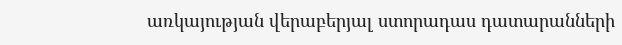առկայության վերաբերյալ ստորադաս դատարանների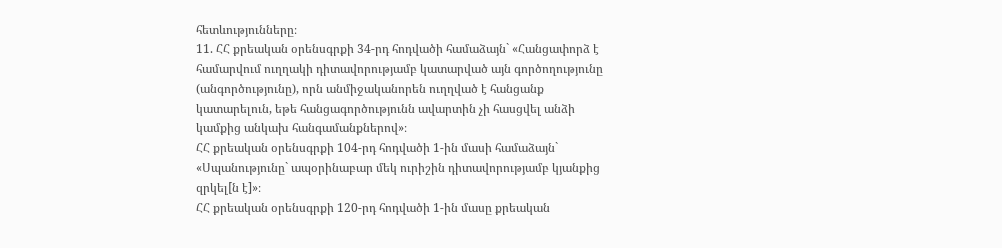հետևությունները։
11. ՀՀ քրեական օրենսգրքի 34-րդ հոդվածի համաձայն` «Հանցափորձ է համարվում ուղղակի դիտավորությամբ կատարված այն գործողությունը (անգործությունը), որն անմիջականորեն ուղղված է հանցանք կատարելուն, եթե հանցագործությունն ավարտին չի հասցվել անձի կամքից անկախ հանգամանքներով»։
ՀՀ քրեական օրենսգրքի 104-րդ հոդվածի 1-ին մասի համաձայն` «Սպանությունը` ապօրինաբար մեկ ուրիշին դիտավորությամբ կյանքից զրկել[ն է]»։
ՀՀ քրեական օրենսգրքի 120-րդ հոդվածի 1-ին մասը քրեական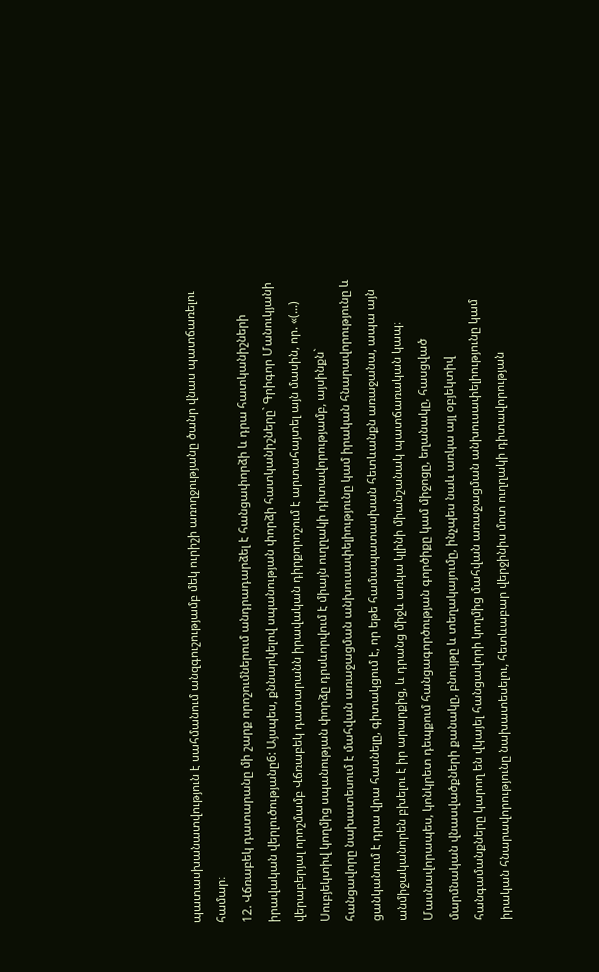պատասխանատվություն է սահմանում անզգուշությամբ մեկ ուրիշի առողջությանը ծանր վնաս պատճառելու համար։
12. Վճռաբեկ դատարանը մի շարք որոշումներում անդրադարձել է հանցափորձի և դրա հատկանիշների իրավական վերլուծությանը6: Այսպես, քննարկելով սպանության փորձի հատկանիշները` Գրիգոր Մանուկյանի վերաբերյալ որոշմամբ Վճռաբեկ դատարանն իրավական դիրքորոշում է արտահայտել այն մասին, որ. «(...) Սուբյեկտիվ կողմից սպանության փորձը դրսևորվում է միայն ուղղակի դիտավորությամբ, այսինքն` հանցավորը նախատեսում է մահվան առաջացման անխուսափելիությունը կամ իրական հնարավորությունը և ցանկանում է դրա վրա հասնելը, գիտակցում է, որ եթե համապատասխան հետևանքն առաջանա, ապա այն անմիջականորեն բխելու է իր արարքից, և դրանց միջև առկա կլինի միանշանակ պատճառական կապ։ Մասնավորապես, կոնկրետ դեպքում հանցագործության գործիքը կամ միջոցը, եղանակը, հասցված մարմնական վնասվածքների քանակը, բնույթը և տեղակայումը, ինչպես նաև առկա այլ օբյեկտիվ հանգամանքները կարող են վկայել հանցավորի կողմից մահվան առաջացման անխուսափելիությունը կամ իրական հնարավորությունը նախատեսելու, հետևաբար վերջինիս մոտ ուղղակի դիտավորության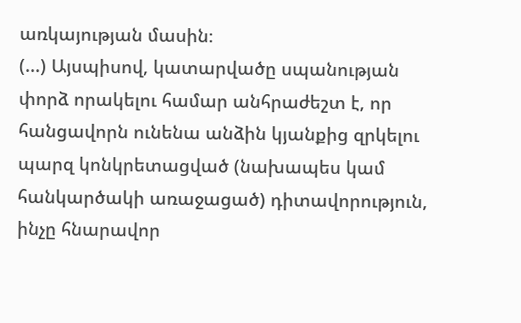առկայության մասին։
(...) Այսպիսով, կատարվածը սպանության փորձ որակելու համար անհրաժեշտ է, որ հանցավորն ունենա անձին կյանքից զրկելու պարզ կոնկրետացված (նախապես կամ հանկարծակի առաջացած) դիտավորություն, ինչը հնարավոր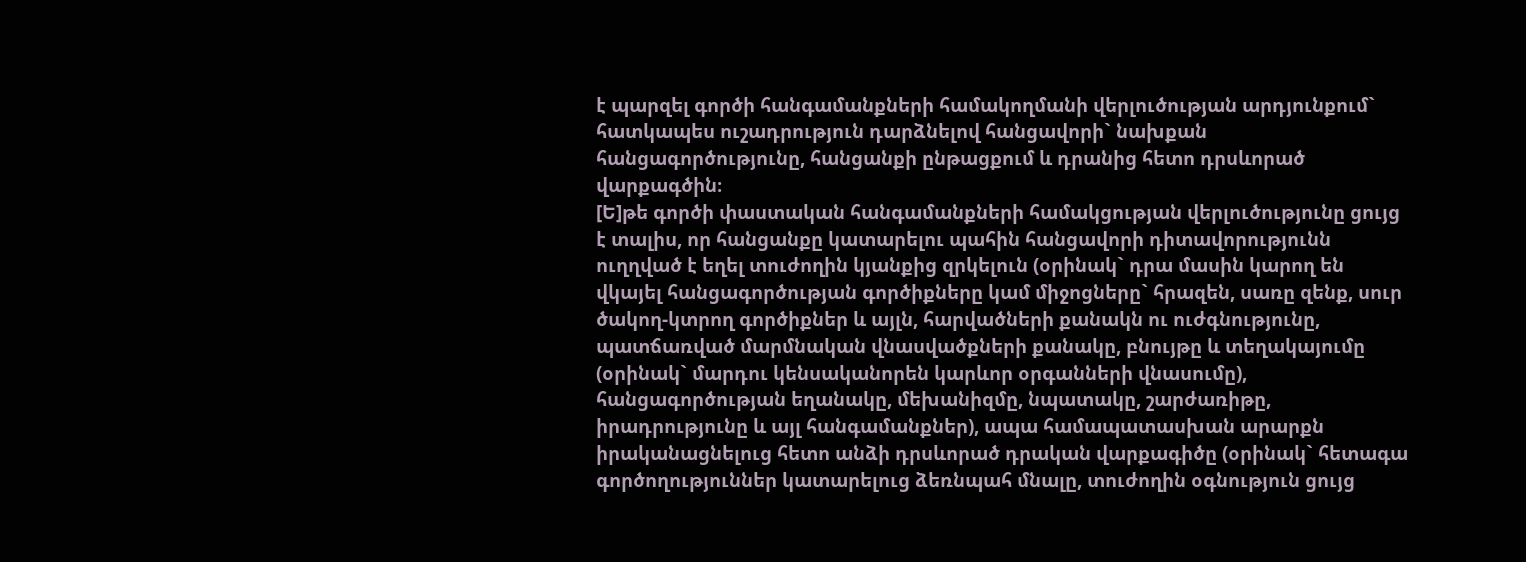է պարզել գործի հանգամանքների համակողմանի վերլուծության արդյունքում` հատկապես ուշադրություն դարձնելով հանցավորի` նախքան հանցագործությունը, հանցանքի ընթացքում և դրանից հետո դրսևորած վարքագծին։
[Ե]թե գործի փաստական հանգամանքների համակցության վերլուծությունը ցույց է տալիս, որ հանցանքը կատարելու պահին հանցավորի դիտավորությունն ուղղված է եղել տուժողին կյանքից զրկելուն (օրինակ` դրա մասին կարող են վկայել հանցագործության գործիքները կամ միջոցները` հրազեն, սառը զենք, սուր ծակող-կտրող գործիքներ և այլն, հարվածների քանակն ու ուժգնությունը, պատճառված մարմնական վնասվածքների քանակը, բնույթը և տեղակայումը (օրինակ` մարդու կենսականորեն կարևոր օրգանների վնասումը), հանցագործության եղանակը, մեխանիզմը, նպատակը, շարժառիթը, իրադրությունը և այլ հանգամանքներ), ապա համապատասխան արարքն իրականացնելուց հետո անձի դրսևորած դրական վարքագիծը (օրինակ` հետագա գործողություններ կատարելուց ձեռնպահ մնալը, տուժողին օգնություն ցույց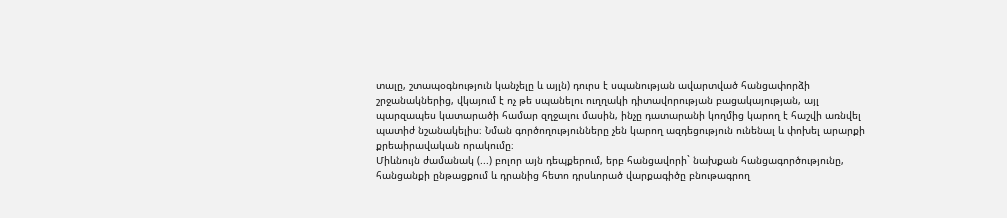տալը, շտապօգնություն կանչելը և այլն) դուրս է սպանության ավարտված հանցափորձի շրջանակներից, վկայում է ոչ թե սպանելու ուղղակի դիտավորության բացակայության, այլ պարզապես կատարածի համար զղջալու մասին, ինչը դատարանի կողմից կարող է հաշվի առնվել պատիժ նշանակելիս։ Նման գործողությունները չեն կարող ազդեցություն ունենալ և փոխել արարքի քրեաիրավական որակումը։
Միևնույն ժամանակ (...) բոլոր այն դեպքերում, երբ հանցավորի` նախքան հանցագործությունը, հանցանքի ընթացքում և դրանից հետո դրսևորած վարքագիծը բնութագրող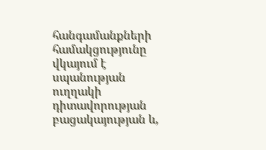հանգամանքների համակցությունը վկայում է սպանության ուղղակի դիտավորության բացակայության և,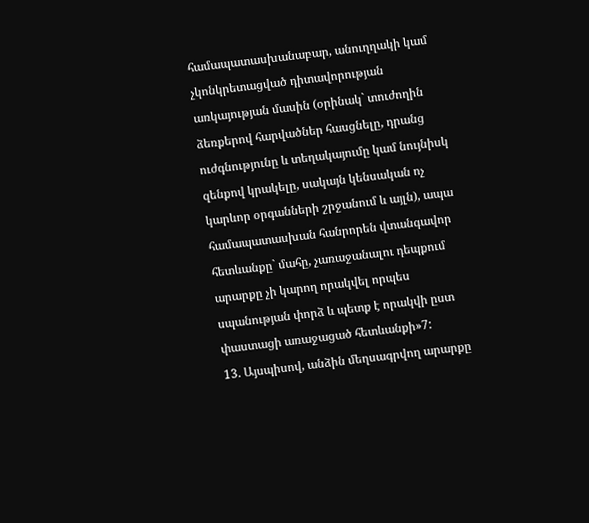համապատասխանաբար, անուղղակի կամ չկոնկրետացված դիտավորության առկայության մասին (օրինակ` տուժողին ձեռքերով հարվածներ հասցնելը, դրանց ուժգնությունը և տեղակայումը կամ նույնիսկ զենքով կրակելը, սակայն կենսական ոչ կարևոր օրգանների շրջանում և այլն), ապա համապատասխան հանրորեն վտանգավոր հետևանքը` մահը, չառաջանալու դեպքում արարքը չի կարող որակվել որպես սպանության փորձ և պետք է որակվի ըստ փաստացի առաջացած հետևանքի»7:
13. Այսպիսով, անձին մեղսագրվող արարքը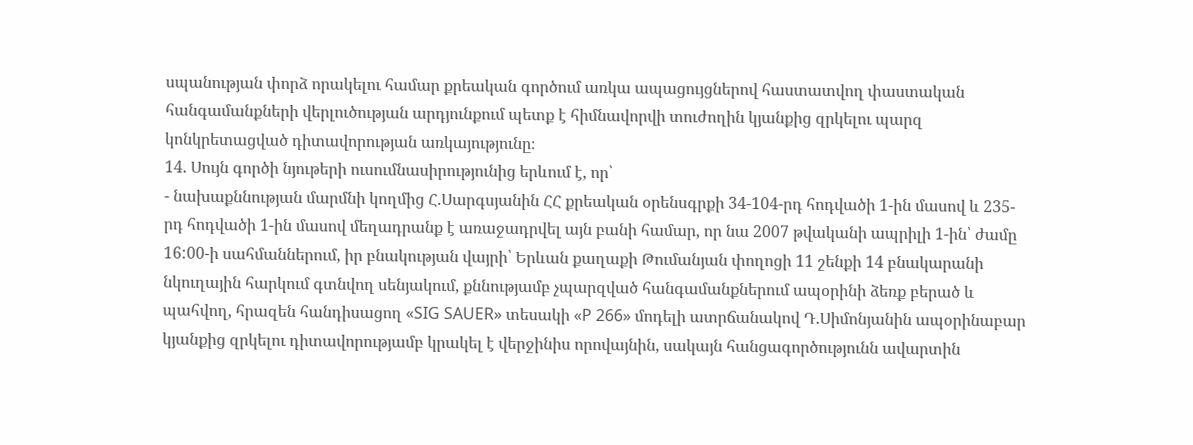սպանության փորձ որակելու համար քրեական գործում առկա ապացույցներով հաստատվող փաստական հանգամանքների վերլուծության արդյունքում պետք է հիմնավորվի տուժողին կյանքից զրկելու պարզ կոնկրետացված դիտավորության առկայությունը։
14. Սույն գործի նյութերի ուսումնասիրությունից երևում է, որ՝
- նախաքննության մարմնի կողմից Հ.Սարգսյանին ՀՀ քրեական օրենսգրքի 34-104-րդ հոդվածի 1-ին մասով և 235-րդ հոդվածի 1-ին մասով մեղադրանք է առաջադրվել այն բանի համար, որ նա 2007 թվականի ապրիլի 1-ին՝ ժամը 16:00-ի սահմաններում, իր բնակության վայրի՝ Երևան քաղաքի Թումանյան փողոցի 11 շենքի 14 բնակարանի նկուղային հարկում գտնվող սենյակում, քննությամբ չպարզված հանգամանքներում ապօրինի ձեռք բերած և պահվող, հրազեն հանդիսացող «SIG SAUER» տեսակի «P 266» մոդելի ատրճանակով Դ.Սիմոնյանին ապօրինաբար կյանքից զրկելու դիտավորությամբ կրակել է վերջինիս որովայնին, սակայն հանցագործությունն ավարտին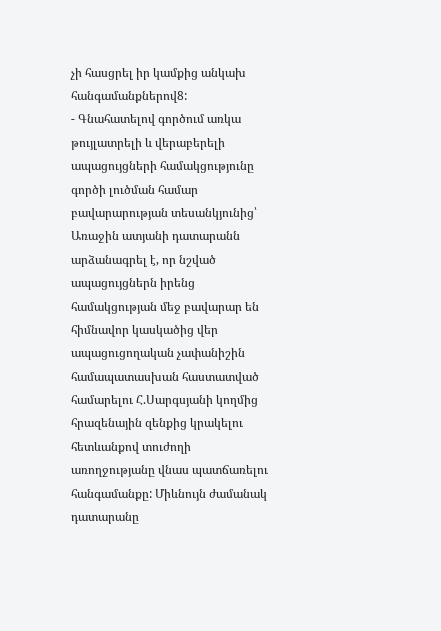չի հասցրել իր կամքից անկախ հանգամանքներով8:
- Գնահատելով գործում առկա թույլատրելի և վերաբերելի ապացույցների համակցությունը գործի լուծման համար բավարարության տեսանկյունից՝ Առաջին ատյանի դատարանն արձանագրել է, որ նշված ապացույցներն իրենց համակցության մեջ բավարար են հիմնավոր կասկածից վեր ապացուցողական չափանիշին համապատասխան հաստատված համարելու Հ.Սարգսյանի կողմից հրազենային զենքից կրակելու հետևանքով տուժողի առողջությանը վնաս պատճառելու հանգամանքը: Միևնույն ժամանակ դատարանը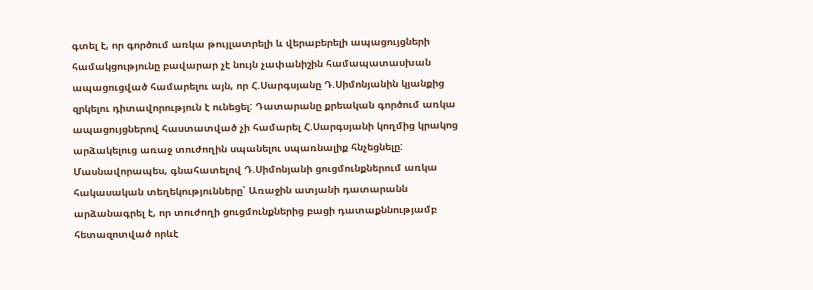գտել է, որ գործում առկա թույլատրելի և վերաբերելի ապացույցների համակցությունը բավարար չէ նույն չափանիշին համապատասխան ապացուցված համարելու այն, որ Հ.Սարգսյանը Դ.Սիմոնյանին կյանքից զրկելու դիտավորություն է ունեցել: Դատարանը քրեական գործում առկա ապացույցներով հաստատված չի համարել Հ.Սարգսյանի կողմից կրակոց արձակելուց առաջ տուժողին սպանելու սպառնալիք հնչեցնելը: Մասնավորապես, գնահատելով Դ.Սիմոնյանի ցուցմունքներում առկա հակասական տեղեկությունները՝ Առաջին ատյանի դատարանն արձանագրել է, որ տուժողի ցուցմունքներից բացի դատաքննությամբ հետազոտված որևէ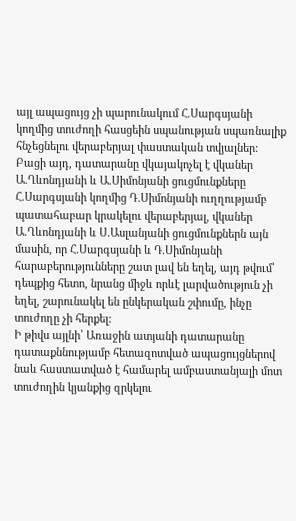այլ ապացույց չի պարունակում Հ.Սարգսյանի կողմից տուժողի հասցեին սպանության սպառնալիք հնչեցնելու վերաբերյալ փաստական տվյալներ:
Բացի այդ, դատարանը վկայակոչել է վկաներ Ա.Ղևոնդյանի և Ա.Սիմոնյանի ցուցմունքները Հ.Սարգսյանի կողմից Դ.Սիմոնյանի ուղղությամբ պատահաբար կրակելու վերաբերյալ, վկաներ Ա.Ղևոնդյանի և Ս.Ասլանյանի ցուցմունքներն այն մասին, որ Հ.Սարգսյանի և Դ.Սիմոնյանի հարաբերությունները շատ լավ են եղել, այդ թվում՝ դեպքից հետո, նրանց միջև որևէ լարվածություն չի եղել, շարունակել են ընկերական շփումը, ինչը տուժողը չի հերքել:
Ի թիվս այլնի՝ Առաջին ատյանի դատարանը դատաքննությամբ հետազոտված ապացույցներով նաև հաստատված է համարել ամբաստանյալի մոտ տուժողին կյանքից զրկելու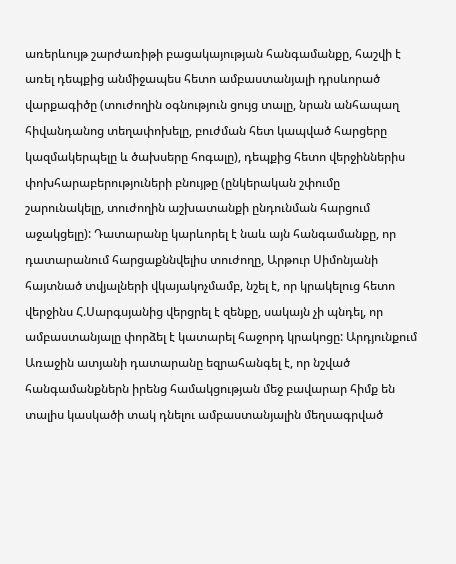առերևույթ շարժառիթի բացակայության հանգամանքը, հաշվի է առել դեպքից անմիջապես հետո ամբաստանյալի դրսևորած վարքագիծը (տուժողին օգնություն ցույց տալը, նրան անհապաղ հիվանդանոց տեղափոխելը, բուժման հետ կապված հարցերը կազմակերպելը և ծախսերը հոգալը), դեպքից հետո վերջիններիս փոխհարաբերություների բնույթը (ընկերական շփումը շարունակելը, տուժողին աշխատանքի ընդունման հարցում աջակցելը): Դատարանը կարևորել է նաև այն հանգամանքը, որ դատարանում հարցաքննվելիս տուժողը, Արթուր Սիմոնյանի հայտնած տվյալների վկայակոչմամբ, նշել է, որ կրակելուց հետո վերջինս Հ.Սարգսյանից վերցրել է զենքը, սակայն չի պնդել, որ ամբաստանյալը փորձել է կատարել հաջորդ կրակոցը: Արդյունքում Առաջին ատյանի դատարանը եզրահանգել է, որ նշված հանգամանքներն իրենց համակցության մեջ բավարար հիմք են տալիս կասկածի տակ դնելու ամբաստանյալին մեղսագրված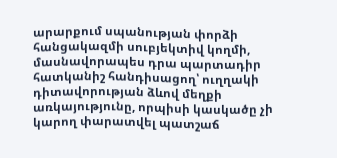արարքում սպանության փորձի հանցակազմի սուբյեկտիվ կողմի, մասնավորապես դրա պարտադիր հատկանիշ հանդիսացող՝ ուղղակի դիտավորության ձևով մեղքի առկայությունը, որպիսի կասկածը չի կարող փարատվել պատշաճ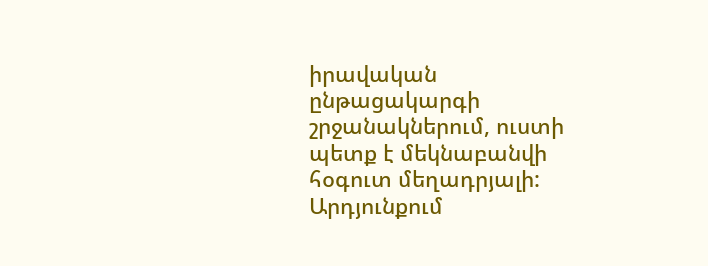իրավական ընթացակարգի շրջանակներում, ուստի պետք է մեկնաբանվի հօգուտ մեղադրյալի:
Արդյունքում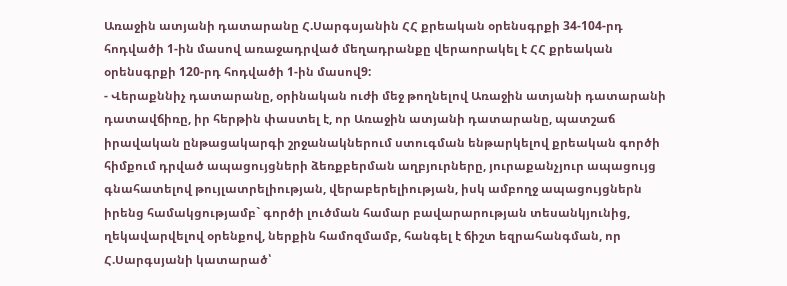Առաջին ատյանի դատարանը Հ.Սարգսյանին ՀՀ քրեական օրենսգրքի 34-104-րդ հոդվածի 1-ին մասով առաջադրված մեղադրանքը վերաորակել է ՀՀ քրեական օրենսգրքի 120-րդ հոդվածի 1-ին մասով9:
- Վերաքննիչ դատարանը, օրինական ուժի մեջ թողնելով Առաջին ատյանի դատարանի դատավճիռը, իր հերթին փաստել է, որ Առաջին ատյանի դատարանը, պատշաճ իրավական ընթացակարգի շրջանակներում ստուգման ենթարկելով քրեական գործի հիմքում դրված ապացույցների ձեռքբերման աղբյուրները, յուրաքանչյուր ապացույց գնահատելով թույլատրելիության, վերաբերելիության, իսկ ամբողջ ապացույցներն իրենց համակցությամբ` գործի լուծման համար բավարարության տեսանկյունից, ղեկավարվելով օրենքով, ներքին համոզմամբ, հանգել է ճիշտ եզրահանգման, որ Հ.Սարգսյանի կատարած՝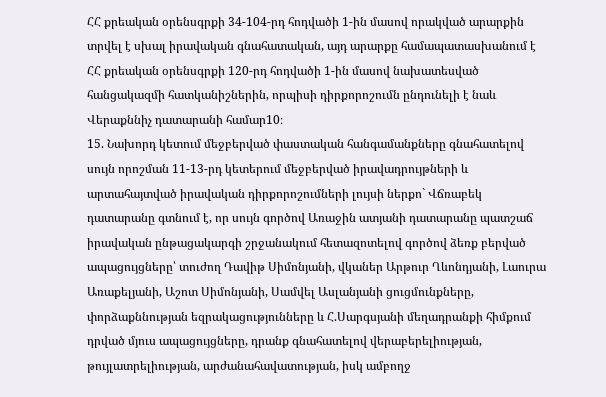ՀՀ քրեական օրենսգրքի 34-104-րդ հոդվածի 1-ին մասով որակված արարքին տրվել է սխալ իրավական գնահատական, այդ արարքը համապատասխանում է ՀՀ քրեական օրենսգրքի 120-րդ հոդվածի 1-ին մասով նախատեսված հանցակազմի հատկանիշներին, որպիսի դիրքորոշումն ընդունելի է նաև Վերաքննիչ դատարանի համար10։
15. Նախորդ կետում մեջբերված փաստական հանգամանքները գնահատելով սույն որոշման 11-13-րդ կետերում մեջբերված իրավադրույթների և արտահայտված իրավական դիրքորոշումների լույսի ներքո` Վճռաբեկ դատարանը գտնում է, որ սույն գործով Առաջին ատյանի դատարանը պատշաճ իրավական ընթացակարգի շրջանակում հետազոտելով գործով ձեռք բերված ապացույցները՝ տուժող Դավիթ Սիմոնյանի, վկաներ Արթուր Ղևոնդյանի, Լաուրա Առաքելյանի, Աշոտ Սիմոնյանի, Սամվել Ասլանյանի ցուցմունքները, փորձաքննության եզրակացությունները և Հ.Սարգսյանի մեղադրանքի հիմքում դրված մյուս ապացույցները, դրանք գնահատելով վերաբերելիության, թույլատրելիության, արժանահավատության, իսկ ամբողջ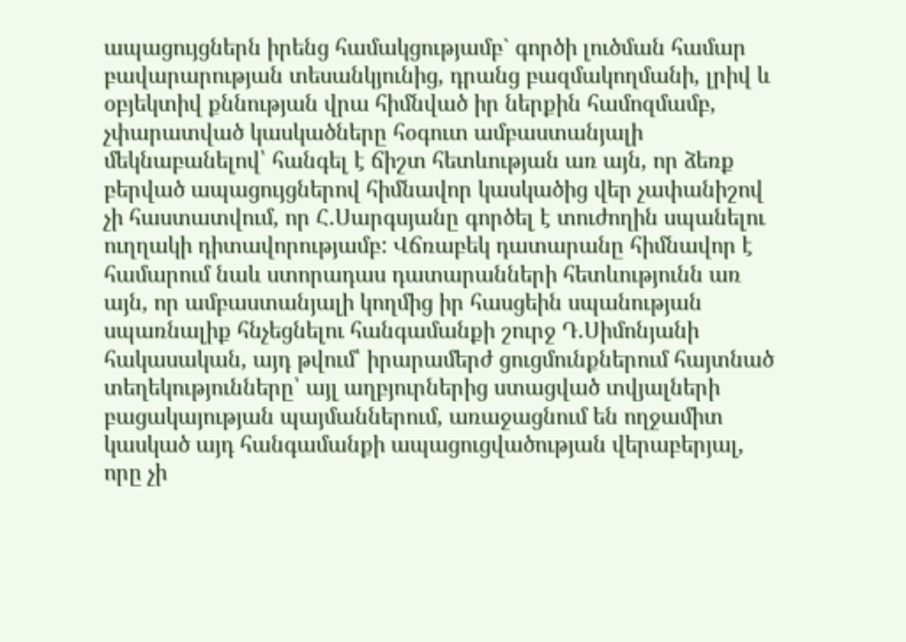ապացույցներն իրենց համակցությամբ` գործի լուծման համար բավարարության տեսանկյունից, դրանց բազմակողմանի, լրիվ և օբյեկտիվ քննության վրա հիմնված իր ներքին համոզմամբ, չփարատված կասկածները հօգուտ ամբաստանյալի մեկնաբանելով՝ հանգել է ճիշտ հետևության առ այն, որ ձեռք բերված ապացույցներով հիմնավոր կասկածից վեր չափանիշով չի հաստատվում, որ Հ.Սարգսյանը գործել է տուժողին սպանելու ուղղակի դիտավորությամբ: Վճռաբեկ դատարանը հիմնավոր է համարում նաև ստորադաս դատարանների հետևությունն առ այն, որ ամբաստանյալի կողմից իր հասցեին սպանության սպառնալիք հնչեցնելու հանգամանքի շուրջ Դ.Սիմոնյանի հակասական, այդ թվում՝ իրարամերժ ցուցմունքներում հայտնած տեղեկությունները՝ այլ աղբյուրներից ստացված տվյալների բացակայության պայմաններում, առաջացնում են ողջամիտ կասկած այդ հանգամանքի ապացուցվածության վերաբերյալ, որը չի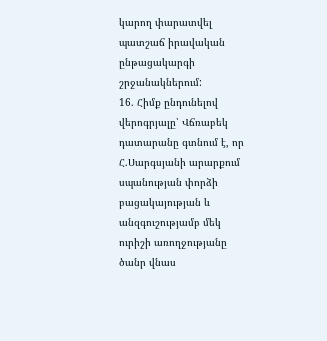կարող փարատվել պատշաճ իրավական ընթացակարգի շրջանակներում:
16. Հիմք ընդունելով վերոգրյալը՝ Վճռաբեկ դատարանը գտնում է, որ Հ.Սարգսյանի արարքում սպանության փորձի բացակայության և անզգուշությամբ մեկ ուրիշի առողջությանը ծանր վնաս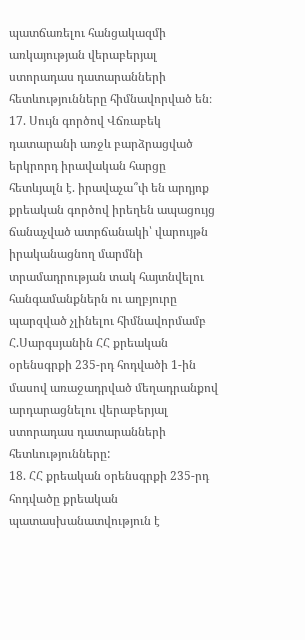պատճառելու հանցակազմի առկայության վերաբերյալ ստորադաս դատարանների հետևությունները հիմնավորված են։
17. Սույն գործով Վճռաբեկ դատարանի առջև բարձրացված երկրորդ իրավական հարցը հետևյալն է. իրավաչա՞փ են արդյոք քրեական գործով իրեղեն ապացույց ճանաչված ատրճանակի՝ վարույթն իրականացնող մարմնի տրամադրության տակ հայտնվելու հանգամանքներն ու աղբյուրը պարզված չլինելու հիմնավորմամբ Հ.Սարգսյանին ՀՀ քրեական օրենսգրքի 235-րդ հոդվածի 1-ին մասով առաջադրված մեղադրանքով արդարացնելու վերաբերյալ ստորադաս դատարանների հետևությունները:
18. ՀՀ քրեական օրենսգրքի 235-րդ հոդվածը քրեական պատասխանատվություն է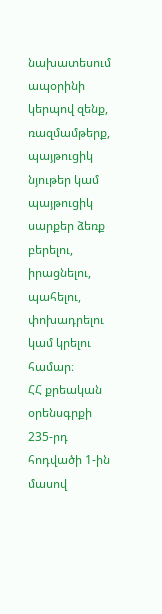նախատեսում ապօրինի կերպով զենք, ռազմամթերք, պայթուցիկ նյութեր կամ պայթուցիկ սարքեր ձեռք բերելու, իրացնելու, պահելու, փոխադրելու կամ կրելու համար։
ՀՀ քրեական օրենսգրքի 235-րդ հոդվածի 1-ին մասով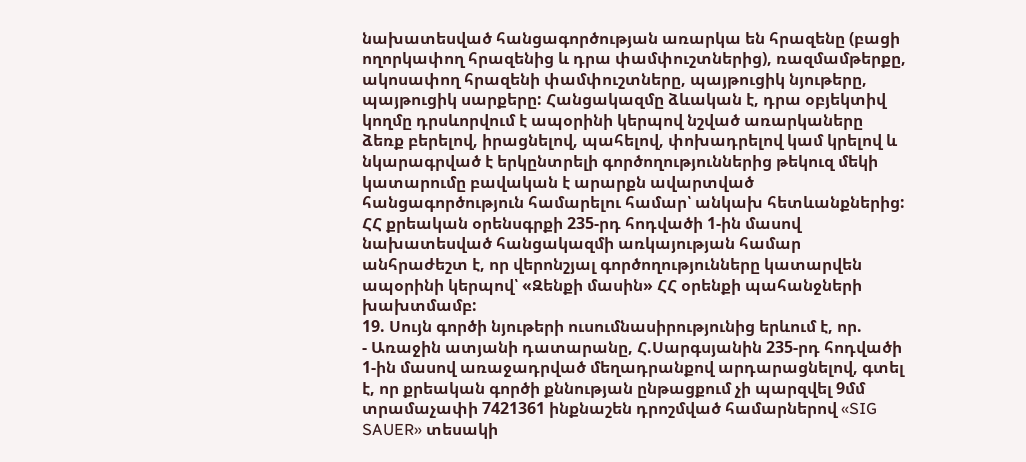նախատեսված հանցագործության առարկա են հրազենը (բացի ողորկափող հրազենից և դրա փամփուշտներից), ռազմամթերքը, ակոսափող հրազենի փամփուշտները, պայթուցիկ նյութերը, պայթուցիկ սարքերը: Հանցակազմը ձևական է, դրա օբյեկտիվ կողմը դրսևորվում է ապօրինի կերպով նշված առարկաները ձեռք բերելով, իրացնելով, պահելով, փոխադրելով կամ կրելով և նկարագրված է երկընտրելի գործողություններից թեկուզ մեկի կատարումը բավական է արարքն ավարտված հանցագործություն համարելու համար՝ անկախ հետևանքներից:
ՀՀ քրեական օրենսգրքի 235-րդ հոդվածի 1-ին մասով նախատեսված հանցակազմի առկայության համար անհրաժեշտ է, որ վերոնշյալ գործողությունները կատարվեն ապօրինի կերպով՝ «Զենքի մասին» ՀՀ օրենքի պահանջների խախտմամբ:
19. Սույն գործի նյութերի ուսումնասիրությունից երևում է, որ.
- Առաջին ատյանի դատարանը, Հ.Սարգսյանին 235-րդ հոդվածի 1-ին մասով առաջադրված մեղադրանքով արդարացնելով, գտել է, որ քրեական գործի քննության ընթացքում չի պարզվել 9մմ տրամաչափի 7421361 ինքնաշեն դրոշմված համարներով «SIG SAUER» տեսակի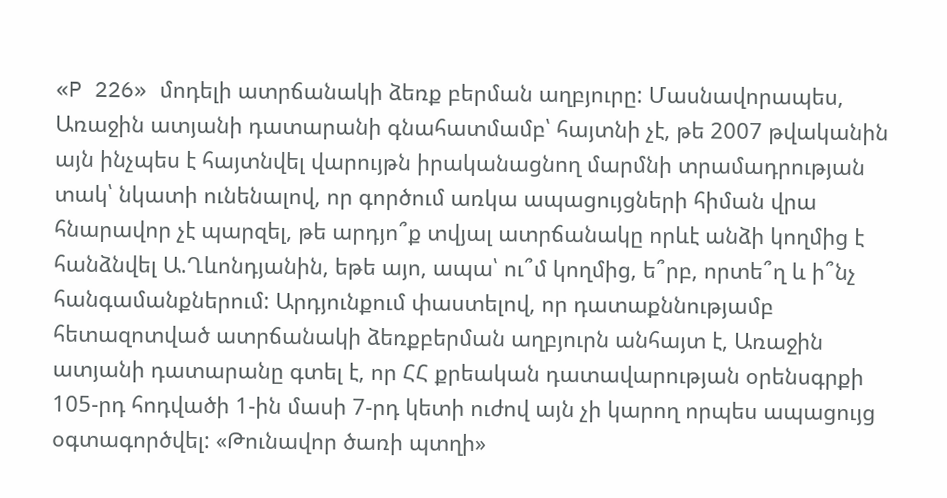«P 226» մոդելի ատրճանակի ձեռք բերման աղբյուրը: Մասնավորապես, Առաջին ատյանի դատարանի գնահատմամբ՝ հայտնի չէ, թե 2007 թվականին այն ինչպես է հայտնվել վարույթն իրականացնող մարմնի տրամադրության տակ՝ նկատի ունենալով, որ գործում առկա ապացույցների հիման վրա հնարավոր չէ պարզել, թե արդյո՞ք տվյալ ատրճանակը որևէ անձի կողմից է հանձնվել Ա.Ղևոնդյանին, եթե այո, ապա՝ ու՞մ կողմից, ե՞րբ, որտե՞ղ և ի՞նչ հանգամանքներում: Արդյունքում փաստելով, որ դատաքննությամբ հետազոտված ատրճանակի ձեռքբերման աղբյուրն անհայտ է, Առաջին ատյանի դատարանը գտել է, որ ՀՀ քրեական դատավարության օրենսգրքի 105-րդ հոդվածի 1-ին մասի 7-րդ կետի ուժով այն չի կարող որպես ապացույց օգտագործվել: «Թունավոր ծառի պտղի»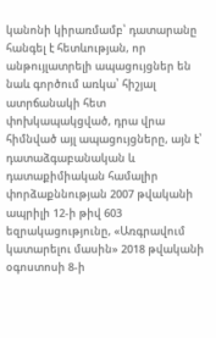կանոնի կիրառմամբ՝ դատարանը հանգել է հետևության, որ անթույլատրելի ապացույցներ են նաև գործում առկա՝ հիշյալ ատրճանակի հետ փոխկապակցված, դրա վրա հիմնված այլ ապացույցները, այն է՝ դատաձգաբանական և դատաքիմիական համալիր փորձաքննության 2007 թվականի ապրիլի 12-ի թիվ 603 եզրակացությունը, «Առգրավում կատարելու մասին» 2018 թվականի օգոստոսի 8-ի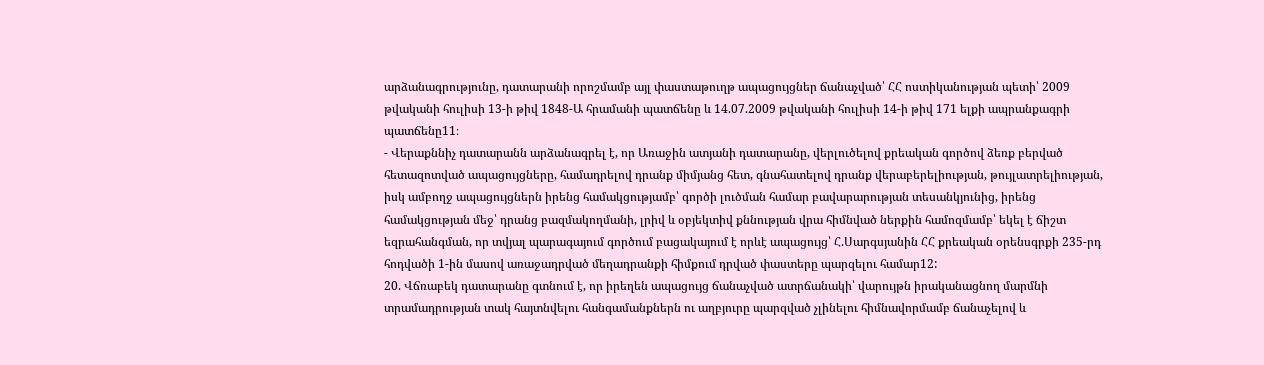արձանագրությունը, դատարանի որոշմամբ այլ փաստաթուղթ ապացույցներ ճանաչված՝ ՀՀ ոստիկանության պետի՝ 2009 թվականի հուլիսի 13-ի թիվ 1848-Ա հրամանի պատճենը և 14.07.2009 թվականի հուլիսի 14-ի թիվ 171 ելքի ապրանքագրի պատճենը11։
- Վերաքննիչ դատարանն արձանագրել է, որ Առաջին ատյանի դատարանը, վերլուծելով քրեական գործով ձեռք բերված հետազոտված ապացույցները, համադրելով դրանք միմյանց հետ, գնահատելով դրանք վերաբերելիության, թույլատրելիության, իսկ ամբողջ ապացույցներն իրենց համակցությամբ՝ գործի լուծման համար բավարարության տեսանկյունից, իրենց համակցության մեջ՝ դրանց բազմակողմանի, լրիվ և օբյեկտիվ քննության վրա հիմնված ներքին համոզմամբ՝ եկել է ճիշտ եզրահանգման, որ տվյալ պարագայում գործում բացակայում է որևէ ապացույց՝ Հ.Սարգսյանին ՀՀ քրեական օրենսգրքի 235-րդ հոդվածի 1-ին մասով առաջադրված մեղադրանքի հիմքում դրված փաստերը պարզելու համար12:
20. Վճռաբեկ դատարանը գտնում է, որ իրեղեն ապացույց ճանաչված ատրճանակի՝ վարույթն իրականացնող մարմնի տրամադրության տակ հայտնվելու հանգամանքներն ու աղբյուրը պարզված չլինելու հիմնավորմամբ ճանաչելով և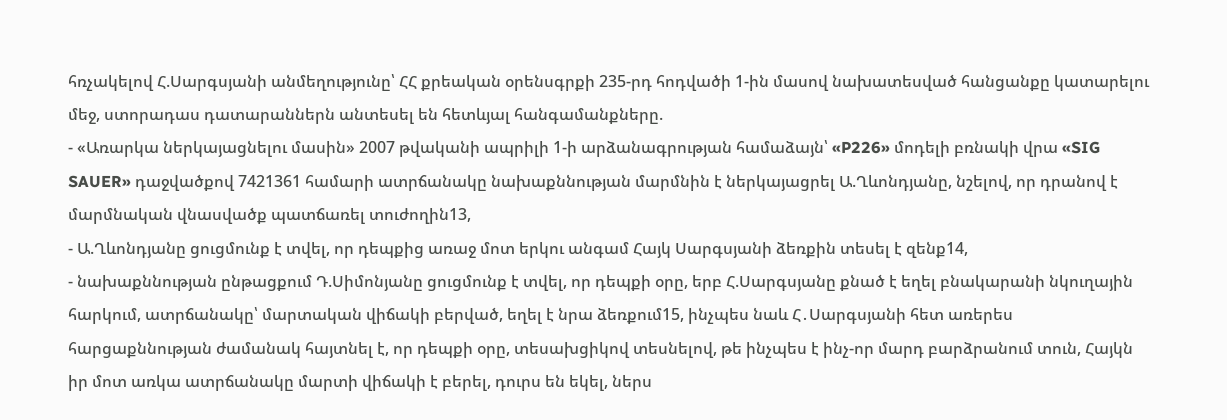հռչակելով Հ.Սարգսյանի անմեղությունը՝ ՀՀ քրեական օրենսգրքի 235-րդ հոդվածի 1-ին մասով նախատեսված հանցանքը կատարելու մեջ, ստորադաս դատարաններն անտեսել են հետևյալ հանգամանքները.
- «Առարկա ներկայացնելու մասին» 2007 թվականի ապրիլի 1-ի արձանագրության համաձայն՝ «P226» մոդելի բռնակի վրա «SIG SAUER» դաջվածքով 7421361 համարի ատրճանակը նախաքննության մարմնին է ներկայացրել Ա.Ղևոնդյանը, նշելով, որ դրանով է մարմնական վնասվածք պատճառել տուժողին13,
- Ա.Ղևոնդյանը ցուցմունք է տվել, որ դեպքից առաջ մոտ երկու անգամ Հայկ Սարգսյանի ձեռքին տեսել է զենք14,
- նախաքննության ընթացքում Դ.Սիմոնյանը ցուցմունք է տվել, որ դեպքի օրը, երբ Հ.Սարգսյանը քնած է եղել բնակարանի նկուղային հարկում, ատրճանակը՝ մարտական վիճակի բերված, եղել է նրա ձեռքում15, ինչպես նաև Հ․Սարգսյանի հետ առերես հարցաքննության ժամանակ հայտնել է, որ դեպքի օրը, տեսախցիկով տեսնելով, թե ինչպես է ինչ-որ մարդ բարձրանում տուն, Հայկն իր մոտ առկա ատրճանակը մարտի վիճակի է բերել, դուրս են եկել, ներս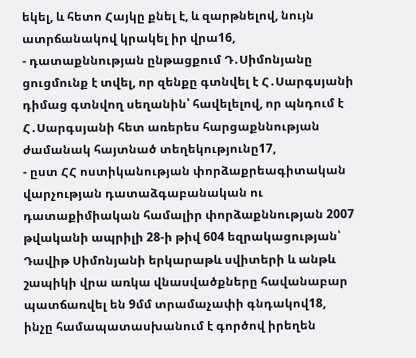եկել, և հետո Հայկը քնել է, և զարթնելով, նույն ատրճանակով կրակել իր վրա16,
- դատաքննության ընթացքում Դ․Սիմոնյանը ցուցմունք է տվել, որ զենքը գտնվել է Հ․Սարգսյանի դիմաց գտնվող սեղանին՝ հավելելով, որ պնդում է Հ․Սարգսյանի հետ առերես հարցաքննության ժամանակ հայտնած տեղեկությունը17,
- ըստ ՀՀ ոստիկանության փորձաքրեագիտական վարչության դատաձգաբանական ու դատաքիմիական համալիր փորձաքննության 2007 թվականի ապրիլի 28-ի թիվ 604 եզրակացության՝ Դավիթ Սիմոնյանի երկարաթև սվիտերի և անթև շապիկի վրա առկա վնասվածքները հավանաբար պատճառվել են 9մմ տրամաչափի գնդակով18, ինչը համապատասխանում է գործով իրեղեն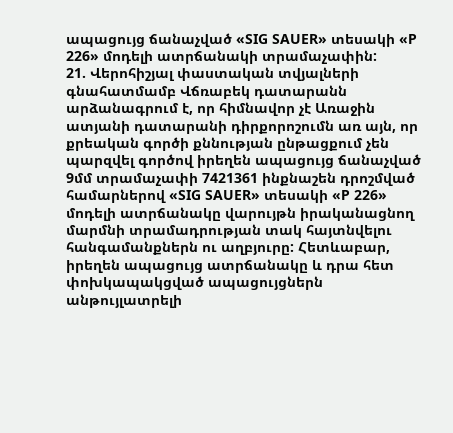ապացույց ճանաչված «SIG SAUER» տեսակի «P 226» մոդելի ատրճանակի տրամաչափին:
21. Վերոհիշյալ փաստական տվյալների գնահատմամբ Վճռաբեկ դատարանն արձանագրում է, որ հիմնավոր չէ Առաջին ատյանի դատարանի դիրքորոշումն առ այն, որ քրեական գործի քննության ընթացքում չեն պարզվել գործով իրեղեն ապացույց ճանաչված 9մմ տրամաչափի 7421361 ինքնաշեն դրոշմված համարներով «SIG SAUER» տեսակի «P 226» մոդելի ատրճանակը վարույթն իրականացնող մարմնի տրամադրության տակ հայտնվելու հանգամանքներն ու աղբյուրը: Հետևաբար, իրեղեն ապացույց ատրճանակը և դրա հետ փոխկապակցված ապացույցներն անթույլատրելի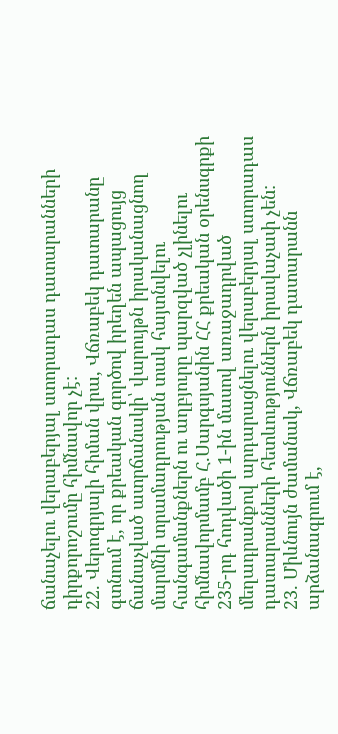ճանաչելու վերաբերյալ ստորադաս դատարանների դիրքորոշումը հիմնավոր չէ:
22. Վերոգրյալի հիման վրա, Վճռաբեկ դատարանը գտնում է, որ քրեական գործով իրեղեն ապացույց ճանաչված ատրճանակի՝ վարույթն իրականացնող մարմնի տրամադրության տակ հայտնվելու հանգամանքներն ու աղբյուրը պարզված չլինելու հիմնավորմամբ Հ.Սարգսյանին ՀՀ քրեական օրենսգրքի 235-րդ հոդվածի 1-ին մասով առաջադրված մեղադրանքով արդարացնելու վերաբերյալ ստորադաս դատարանների հետևություններն իրավաչափ չեն:
23. Միևնույն ժամանակ, Վճռաբեկ դատարանն արձանագրում է,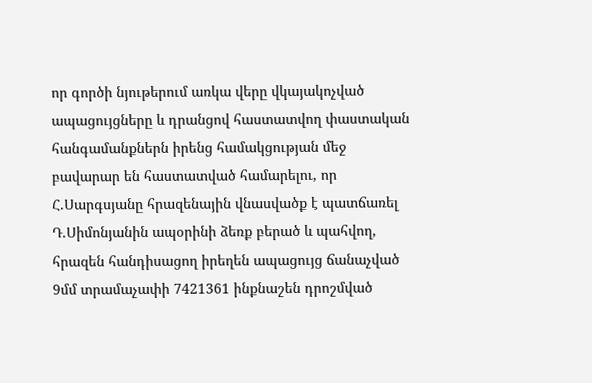որ գործի նյութերում առկա վերը վկայակոչված ապացույցները և դրանցով հաստատվող փաստական հանգամանքներն իրենց համակցության մեջ բավարար են հաստատված համարելու, որ Հ.Սարգսյանը հրազենային վնասվածք է պատճառել Դ.Սիմոնյանին ապօրինի ձեռք բերած և պահվող, հրազեն հանդիսացող իրեղեն ապացույց ճանաչված 9մմ տրամաչափի 7421361 ինքնաշեն դրոշմված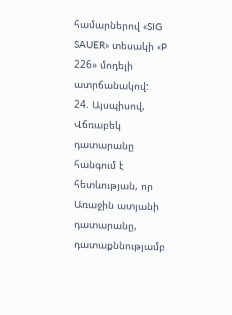համարներով «SIG SAUER» տեսակի «P 226» մոդելի ատրճանակով:
24. Այսպիսով, Վճռաբեկ դատարանը հանգում է հետևության, որ Առաջին ատյանի դատարանը, դատաքննությամբ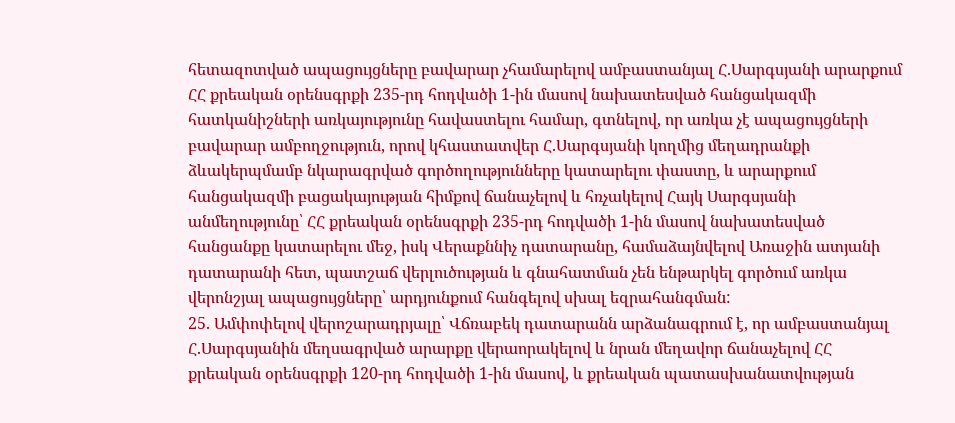հետազոտված ապացույցները բավարար չհամարելով ամբաստանյալ Հ.Սարգսյանի արարքում ՀՀ քրեական օրենսգրքի 235-րդ հոդվածի 1-ին մասով նախատեսված հանցակազմի հատկանիշների առկայությունը հավաստելու համար, գտնելով, որ առկա չէ ապացույցների բավարար ամբողջություն, որով կհաստատվեր Հ.Սարգսյանի կողմից մեղադրանքի ձևակերպմամբ նկարագրված գործողությունները կատարելու փաստը, և արարքում հանցակազմի բացակայության հիմքով ճանաչելով և հռչակելով Հայկ Սարգսյանի անմեղությունը՝ ՀՀ քրեական օրենսգրքի 235-րդ հոդվածի 1-ին մասով նախատեսված հանցանքը կատարելու մեջ, իսկ Վերաքննիչ դատարանը, համաձայնվելով Առաջին ատյանի դատարանի հետ, պատշաճ վերլուծության և գնահատման չեն ենթարկել գործում առկա վերոնշյալ ապացույցները՝ արդյունքում հանգելով սխալ եզրահանգման:
25. Ամփոփելով վերոշարադրյալը՝ Վճռաբեկ դատարանն արձանագրում է, որ ամբաստանյալ Հ.Սարգսյանին մեղսագրված արարքը վերաորակելով և նրան մեղավոր ճանաչելով ՀՀ քրեական օրենսգրքի 120-րդ հոդվածի 1-ին մասով, և քրեական պատասխանատվության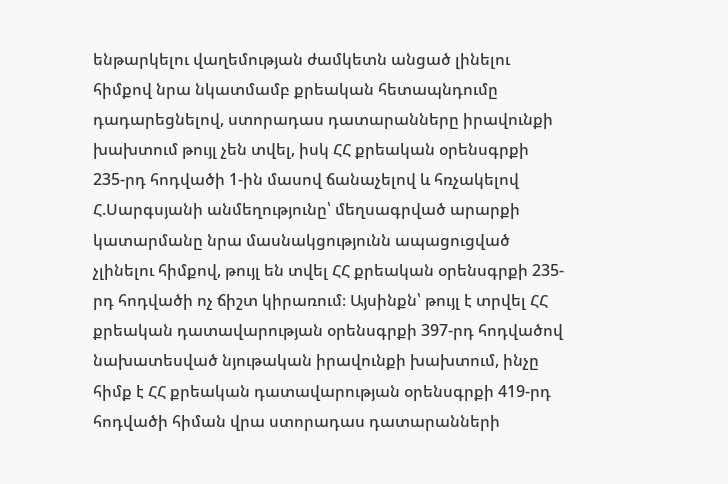ենթարկելու վաղեմության ժամկետն անցած լինելու հիմքով նրա նկատմամբ քրեական հետապնդումը դադարեցնելով, ստորադաս դատարանները իրավունքի խախտում թույլ չեն տվել, իսկ ՀՀ քրեական օրենսգրքի 235-րդ հոդվածի 1-ին մասով ճանաչելով և հռչակելով Հ.Սարգսյանի անմեղությունը՝ մեղսագրված արարքի կատարմանը նրա մասնակցությունն ապացուցված չլինելու հիմքով, թույլ են տվել ՀՀ քրեական օրենսգրքի 235-րդ հոդվածի ոչ ճիշտ կիրառում։ Այսինքն՝ թույլ է տրվել ՀՀ քրեական դատավարության օրենսգրքի 397-րդ հոդվածով նախատեսված նյութական իրավունքի խախտում, ինչը հիմք է ՀՀ քրեական դատավարության օրենսգրքի 419-րդ հոդվածի հիման վրա ստորադաս դատարանների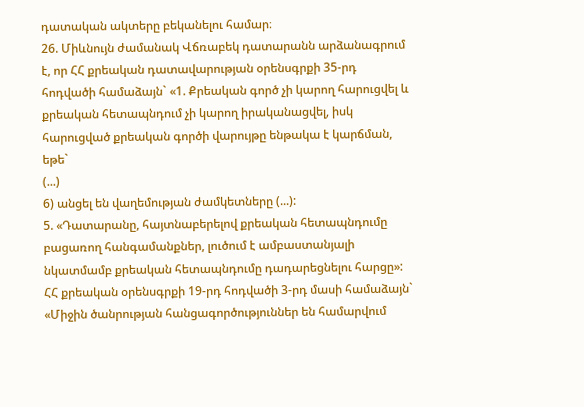դատական ակտերը բեկանելու համար։
26. Միևնույն ժամանակ Վճռաբեկ դատարանն արձանագրում է, որ ՀՀ քրեական դատավարության օրենսգրքի 35-րդ հոդվածի համաձայն` «1. Քրեական գործ չի կարող հարուցվել և քրեական հետապնդում չի կարող իրականացվել, իսկ հարուցված քրեական գործի վարույթը ենթակա է կարճման, եթե`
(...)
6) անցել են վաղեմության ժամկետները (...):
5. «Դատարանը, հայտնաբերելով քրեական հետապնդումը բացառող հանգամանքներ, լուծում է ամբաստանյալի նկատմամբ քրեական հետապնդումը դադարեցնելու հարցը»:
ՀՀ քրեական օրենսգրքի 19-րդ հոդվածի 3-րդ մասի համաձայն` «Միջին ծանրության հանցագործություններ են համարվում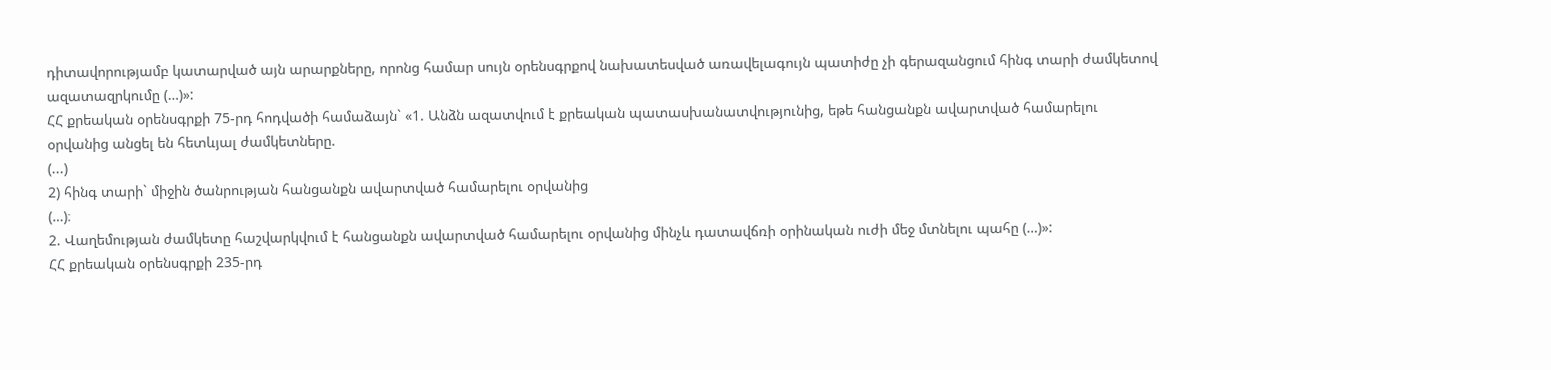դիտավորությամբ կատարված այն արարքները, որոնց համար սույն օրենսգրքով նախատեսված առավելագույն պատիժը չի գերազանցում հինգ տարի ժամկետով ազատազրկումը (…)»:
ՀՀ քրեական օրենսգրքի 75-րդ հոդվածի համաձայն` «1. Անձն ազատվում է քրեական պատասխանատվությունից, եթե հանցանքն ավարտված համարելու օրվանից անցել են հետևյալ ժամկետները.
(...)
2) հինգ տարի` միջին ծանրության հանցանքն ավարտված համարելու օրվանից
(…)։
2. Վաղեմության ժամկետը հաշվարկվում է հանցանքն ավարտված համարելու օրվանից մինչև դատավճռի օրինական ուժի մեջ մտնելու պահը (…)»:
ՀՀ քրեական օրենսգրքի 235-րդ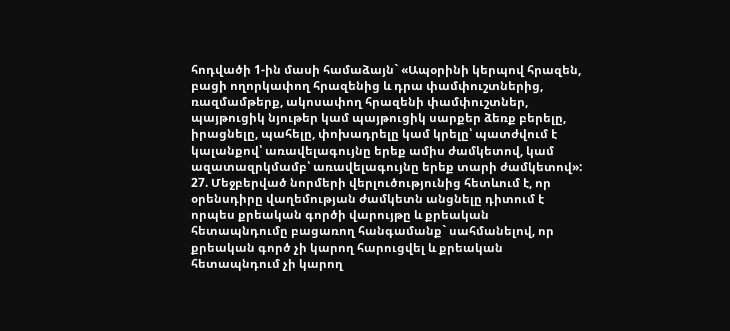հոդվածի 1-ին մասի համաձայն` «Ապօրինի կերպով հրազեն, բացի ողորկափող հրազենից և դրա փամփուշտներից, ռազմամթերք, ակոսափող հրազենի փամփուշտներ, պայթուցիկ նյութեր կամ պայթուցիկ սարքեր ձեռք բերելը, իրացնելը, պահելը, փոխադրելը կամ կրելը՝ պատժվում է կալանքով՝ առավելագույնը երեք ամիս ժամկետով, կամ ազատազրկմամբ՝ առավելագույնը երեք տարի ժամկետով»:
27. Մեջբերված նորմերի վերլուծությունից հետևում է, որ օրենսդիրը վաղեմության ժամկետն անցնելը դիտում է որպես քրեական գործի վարույթը և քրեական հետապնդումը բացառող հանգամանք` սահմանելով, որ քրեական գործ չի կարող հարուցվել և քրեական հետապնդում չի կարող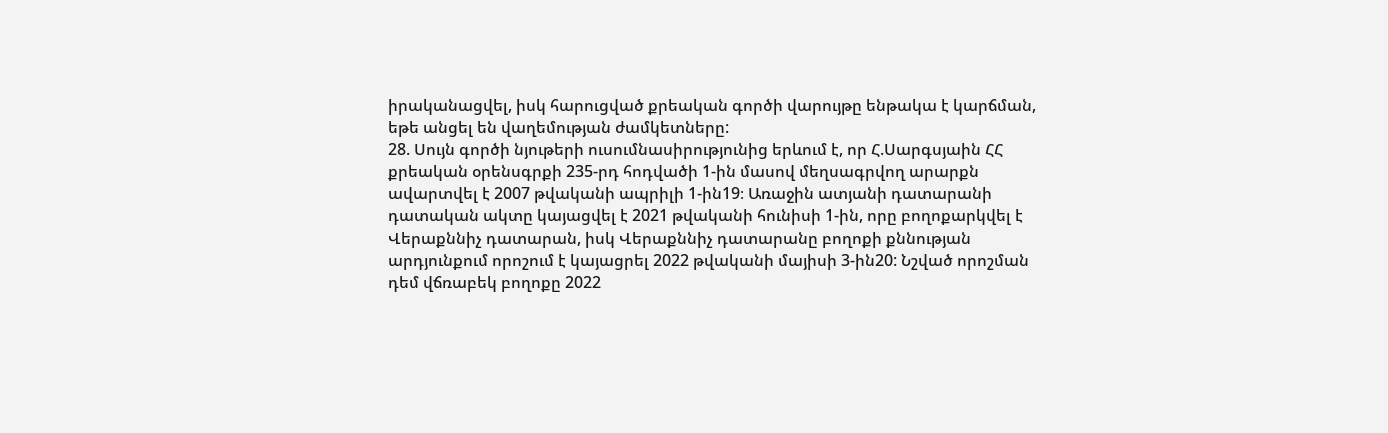իրականացվել, իսկ հարուցված քրեական գործի վարույթը ենթակա է կարճման, եթե անցել են վաղեմության ժամկետները:
28. Սույն գործի նյութերի ուսումնասիրությունից երևում է, որ Հ.Սարգսյաին ՀՀ քրեական օրենսգրքի 235-րդ հոդվածի 1-ին մասով մեղսագրվող արարքն ավարտվել է 2007 թվականի ապրիլի 1-ին19։ Առաջին ատյանի դատարանի դատական ակտը կայացվել է 2021 թվականի հունիսի 1-ին, որը բողոքարկվել է Վերաքննիչ դատարան, իսկ Վերաքննիչ դատարանը բողոքի քննության արդյունքում որոշում է կայացրել 2022 թվականի մայիսի 3-ին20: Նշված որոշման դեմ վճռաբեկ բողոքը 2022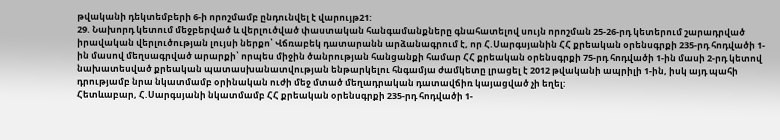թվականի դեկտեմբերի 6-ի որոշմամբ ընդունվել է վարույթ21:
29. Նախորդ կետում մեջբերված և վերլուծված փաստական հանգամանքները գնահատելով սույն որոշման 25-26-րդ կետերում շարադրված իրավական վերլուծության լույսի ներքո՝ Վճռաբեկ դատարանն արձանագրում է, որ Հ.Սարգսյանին ՀՀ քրեական օրենսգրքի 235-րդ հոդվածի 1-ին մասով մեղսագրված արարքի՝ որպես միջին ծանրության հանցանքի համար ՀՀ քրեական օրենսգրքի 75-րդ հոդվածի 1-ին մասի 2-րդ կետով նախատեսված քրեական պատասխանատվության ենթարկելու հնգամյա ժամկետը լրացել է 2012 թվականի ապրիլի 1-ին, իսկ այդ պահի դրությամբ նրա նկատմամբ օրինական ուժի մեջ մտած մեղադրական դատավճիռ կայացված չի եղել:
Հետևաբար, Հ.Սարգսյանի նկատմամբ ՀՀ քրեական օրենսգրքի 235-րդ հոդվածի 1-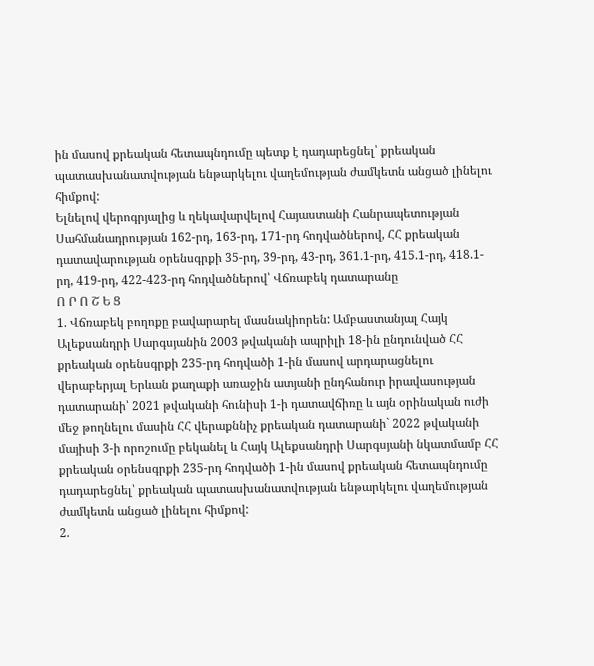ին մասով քրեական հետապնդումը պետք է դադարեցնել՝ քրեական պատասխանատվության ենթարկելու վաղեմության ժամկետն անցած լինելու հիմքով:
Ելնելով վերոգրյալից և ղեկավարվելով Հայաստանի Հանրապետության Սահմանադրության 162-րդ, 163-րդ, 171-րդ հոդվածներով, ՀՀ քրեական դատավարության օրենսգրքի 35-րդ, 39-րդ, 43-րդ, 361.1-րդ, 415.1-րդ, 418.1-րդ, 419-րդ, 422-423-րդ հոդվածներով՝ Վճռաբեկ դատարանը
Ո Ր Ո Շ Ե Ց
1. Վճռաբեկ բողոքը բավարարել մասնակիորեն: Ամբաստանյալ Հայկ Ալեքսանդրի Սարգսյանին 2003 թվականի ապրիլի 18-ին ընդունված ՀՀ քրեական օրենսգրքի 235-րդ հոդվածի 1-ին մասով արդարացնելու վերաբերյալ Երևան քաղաքի առաջին ատյանի ընդհանուր իրավասության դատարանի՝ 2021 թվականի հունիսի 1-ի դատավճիռը և այն օրինական ուժի մեջ թողնելու մասին ՀՀ վերաքննիչ քրեական դատարանի` 2022 թվականի մայիսի 3-ի որոշումը բեկանել և Հայկ Ալեքսանդրի Սարգսյանի նկատմամբ ՀՀ քրեական օրենսգրքի 235-րդ հոդվածի 1-ին մասով քրեական հետապնդումը դադարեցնել՝ քրեական պատասխանատվության ենթարկելու վաղեմության ժամկետն անցած լինելու հիմքով:
2.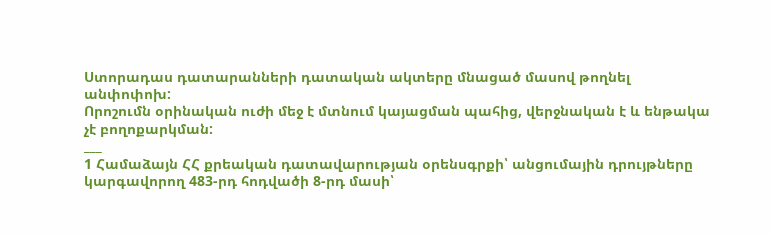Ստորադաս դատարանների դատական ակտերը մնացած մասով թողնել անփոփոխ:
Որոշումն օրինական ուժի մեջ է մտնում կայացման պահից, վերջնական է և ենթակա չէ բողոքարկման:
___
1 Համաձայն ՀՀ քրեական դատավարության օրենսգրքի՝ անցումային դրույթները կարգավորող 483-րդ հոդվածի 8-րդ մասի՝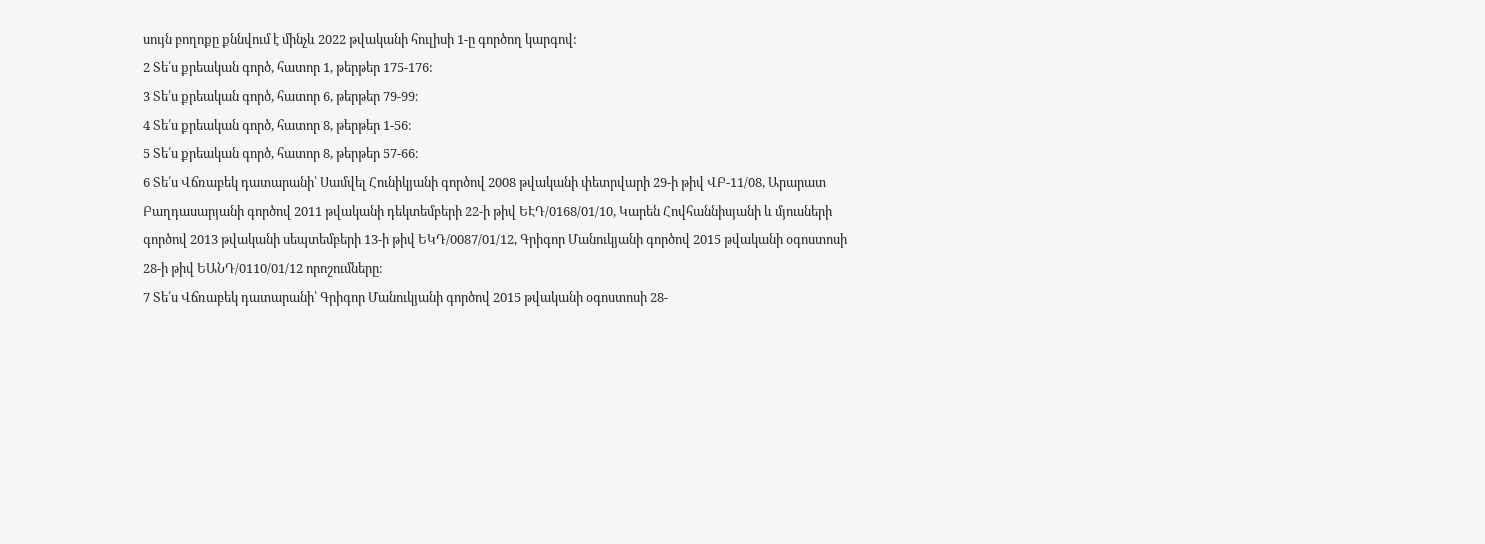սույն բողոքը քննվում է մինչև 2022 թվականի հուլիսի 1-ը գործող կարգով:
2 Տե՛ս քրեական գործ, հատոր 1, թերթեր 175-176:
3 Տե՛ս քրեական գործ, հատոր 6, թերթեր 79-99։
4 Տե՛ս քրեական գործ, հատոր 8, թերթեր 1-56։
5 Տե՛ս քրեական գործ, հատոր 8, թերթեր 57-66։
6 Տե՛ս Վճռաբեկ դատարանի՝ Սամվել Հունիկյանի գործով 2008 թվականի փետրվարի 29-ի թիվ ՎԲ-11/08, Արարատ Բաղդասարյանի գործով 2011 թվականի դեկտեմբերի 22-ի թիվ ԵԷԴ/0168/01/10, Կարեն Հովհաննիսյանի և մյուսների գործով 2013 թվականի սեպտեմբերի 13-ի թիվ ԵԿԴ/0087/01/12, Գրիգոր Մանուկյանի գործով 2015 թվականի օգոստոսի 28-ի թիվ ԵԱՆԴ/0110/01/12 որոշումները։
7 Տե՛ս Վճռաբեկ դատարանի՝ Գրիգոր Մանուկյանի գործով 2015 թվականի օգոստոսի 28-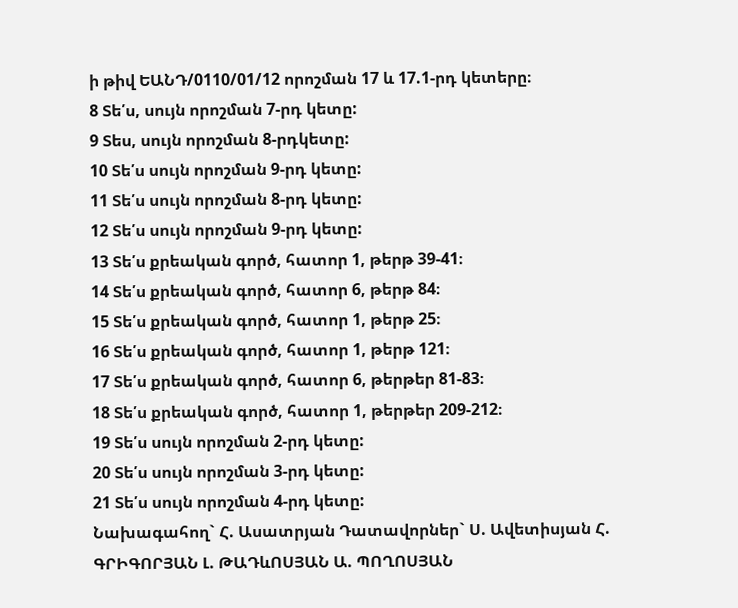ի թիվ ԵԱՆԴ/0110/01/12 որոշման 17 և 17.1-րդ կետերը։
8 Տե՛ս, սույն որոշման 7-րդ կետը:
9 Տես, սույն որոշման 8-րդկետը:
10 Տե՛ս սույն որոշման 9-րդ կետը:
11 Տե՛ս սույն որոշման 8-րդ կետը:
12 Տե՛ս սույն որոշման 9-րդ կետը:
13 Տե՛ս քրեական գործ, հատոր 1, թերթ 39-41։
14 Տե՛ս քրեական գործ, հատոր 6, թերթ 84։
15 Տե՛ս քրեական գործ, հատոր 1, թերթ 25։
16 Տե՛ս քրեական գործ, հատոր 1, թերթ 121։
17 Տե՛ս քրեական գործ, հատոր 6, թերթեր 81-83։
18 Տե՛ս քրեական գործ, հատոր 1, թերթեր 209-212։
19 Տե՛ս սույն որոշման 2-րդ կետը:
20 Տե՛ս սույն որոշման 3-րդ կետը:
21 Տե՛ս սույն որոշման 4-րդ կետը:
Նախագահող` Հ. Ասատրյան Դատավորներ` Ս. Ավետիսյան Հ. ԳՐԻԳՈՐՅԱՆ Լ. ԹԱԴևՈՍՅԱՆ Ա. ՊՈՂՈՍՅԱՆ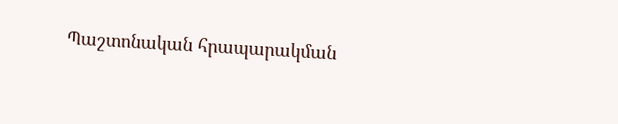Պաշտոնական հրապարակման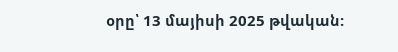օրը՝ 13 մայիսի 2025 թվական: